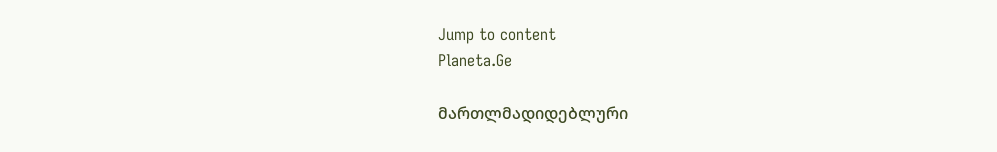Jump to content
Planeta.Ge

მართლმადიდებლური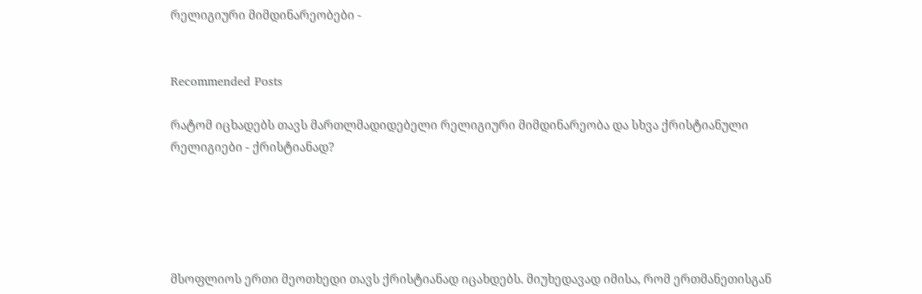რელიგიური მიმდინარეობები -


Recommended Posts

რატომ იცხადებს თავს მართლმადიდებელი რელიგიური მიმდინარეობა და სხვა ქრისტიანული რელიგიები - ქრისტიანად?





მსოფლიოს ერთი მეოთხედი თავს ქრისტიანად იცახდებს. მიუხედავად იმისა, რომ ერთმანეთისგან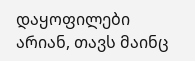დაყოფილები არიან, თავს მაინც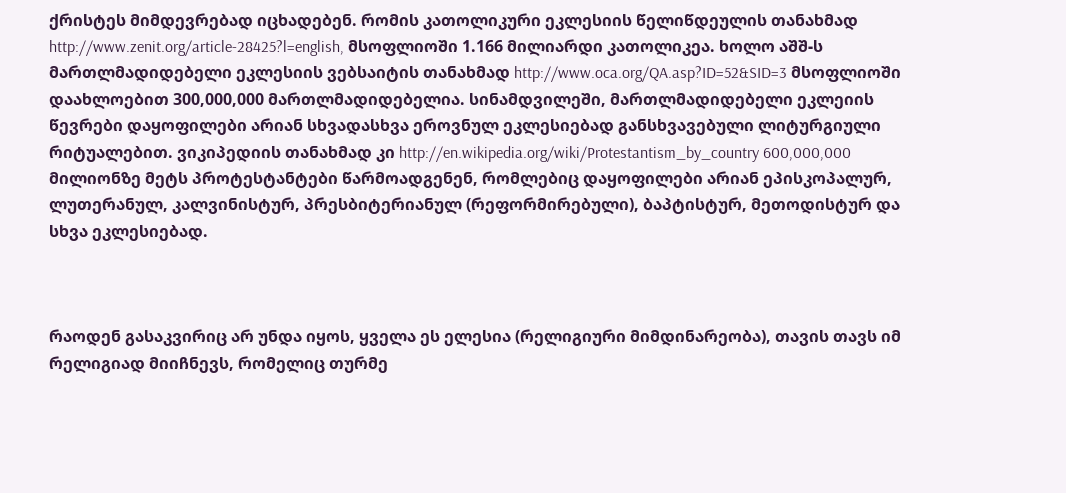ქრისტეს მიმდევრებად იცხადებენ. რომის კათოლიკური ეკლესიის წელიწდეულის თანახმად http://www.zenit.org/article-28425?l=english, მსოფლიოში 1.166 მილიარდი კათოლიკეა. ხოლო აშშ-ს მართლმადიდებელი ეკლესიის ვებსაიტის თანახმად http://www.oca.org/QA.asp?ID=52&SID=3 მსოფლიოში დაახლოებით 300,000,000 მართლმადიდებელია. სინამდვილეში, მართლმადიდებელი ეკლეიის წევრები დაყოფილები არიან სხვადასხვა ეროვნულ ეკლესიებად განსხვავებული ლიტურგიული რიტუალებით. ვიკიპედიის თანახმად კი http://en.wikipedia.org/wiki/Protestantism_by_country 600,000,000 მილიონზე მეტს პროტესტანტები წარმოადგენენ, რომლებიც დაყოფილები არიან ეპისკოპალურ, ლუთერანულ, კალვინისტურ, პრესბიტერიანულ (რეფორმირებული), ბაპტისტურ, მეთოდისტურ და სხვა ეკლესიებად.



რაოდენ გასაკვირიც არ უნდა იყოს, ყველა ეს ელესია (რელიგიური მიმდინარეობა), თავის თავს იმ რელიგიად მიიჩნევს, რომელიც თურმე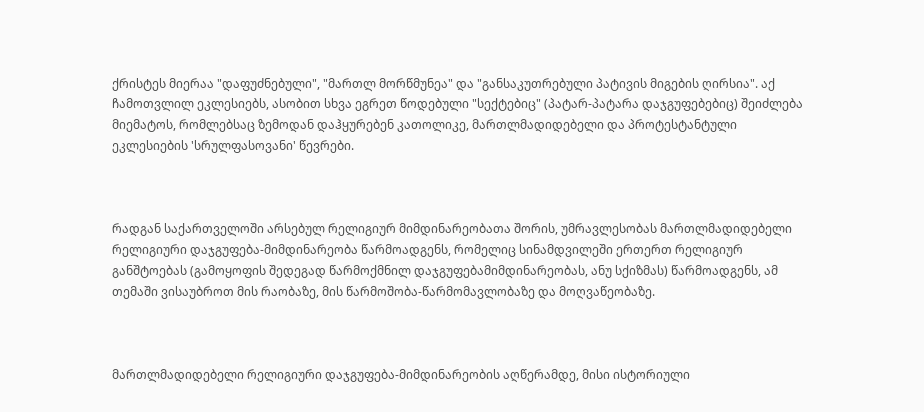ქრისტეს მიერაა "დაფუძნებული", "მართლ მორწმუნეა" და "განსაკუთრებული პატივის მიგების ღირსია". აქ ჩამოთვლილ ეკლესიებს, ასობით სხვა ეგრეთ წოდებული "სექტებიც" (პატარ-პატარა დაჯგუფებებიც) შეიძლება მიემატოს, რომლებსაც ზემოდან დაჰყურებენ კათოლიკე, მართლმადიდებელი და პროტესტანტული ეკლესიების 'სრულფასოვანი' წევრები.



რადგან საქართველოში არსებულ რელიგიურ მიმდინარეობათა შორის, უმრავლესობას მართლმადიდებელი რელიგიური დაჯგუფება-მიმდინარეობა წარმოადგენს, რომელიც სინამდვილეში ერთერთ რელიგიურ განშტოებას (გამოყოფის შედეგად წარმოქმნილ დაჯგუფებამიმდინარეობას, ანუ სქიზმას) წარმოადგენს, ამ თემაში ვისაუბროთ მის რაობაზე, მის წარმოშობა-წარმომავლობაზე და მოღვაწეობაზე.



მართლმადიდებელი რელიგიური დაჯგუფება-მიმდინარეობის აღწერამდე, მისი ისტორიული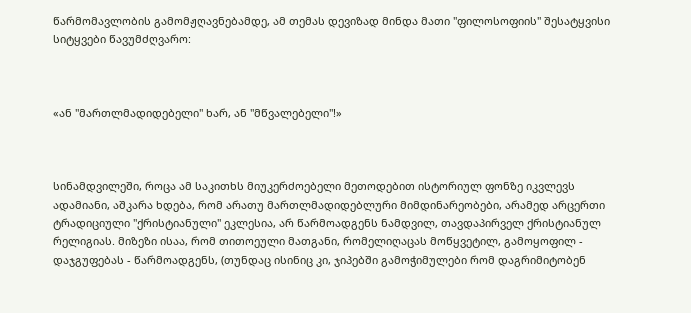წარმომავლობის გამომჟღავნებამდე, ამ თემას დევიზად მინდა მათი "ფილოსოფიის" შესატყვისი სიტყვები წავუმძღვარო:



«ან "მართლმადიდებელი" ხარ, ან "მწვალებელი"!»



სინამდვილეში, როცა ამ საკითხს მიუკერძოებელი მეთოდებით ისტორიულ ფონზე იკვლევს ადამიანი, აშკარა ხდება, რომ არათუ მართლმადიდებლური მიმდინარეობები, არამედ არცერთი ტრადიციული "ქრისტიანული" ეკლესია, არ წარმოადგენს ნამდვილ, თავდაპირველ ქრისტიანულ რელიგიას. მიზეზი ისაა, რომ თითოეული მათგანი, რომელიღაცას მოწყვეტილ, გამოყოფილ - დაჯგუფებას - წარმოადგენს, (თუნდაც ისინიც კი, ჯიპებში გამოჭიმულები რომ დაგრიმიტობენ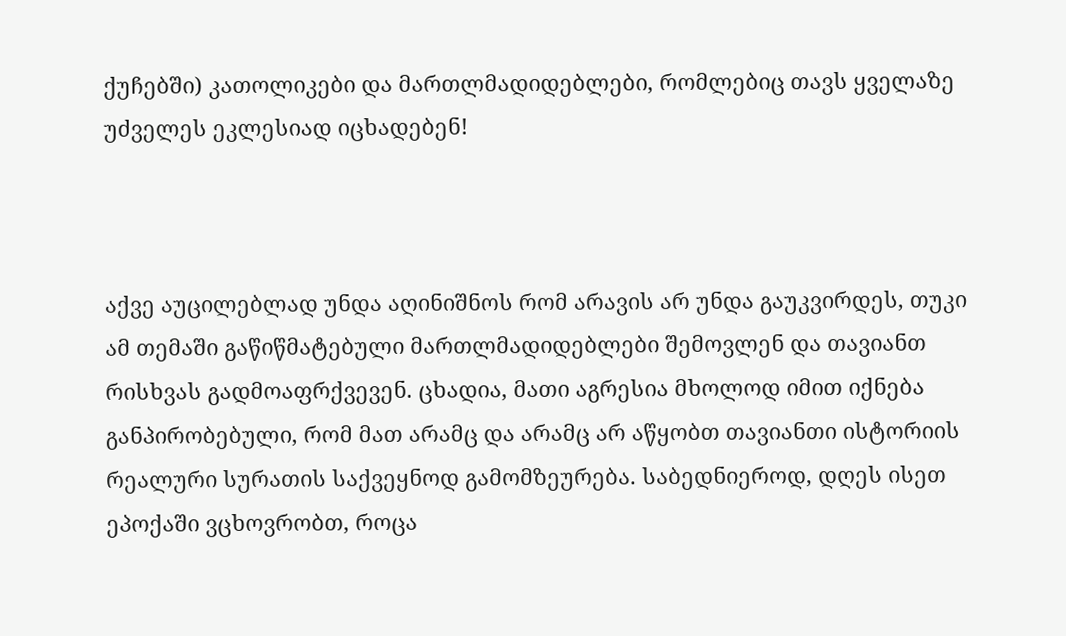ქუჩებში) კათოლიკები და მართლმადიდებლები, რომლებიც თავს ყველაზე უძველეს ეკლესიად იცხადებენ!



აქვე აუცილებლად უნდა აღინიშნოს რომ არავის არ უნდა გაუკვირდეს, თუკი ამ თემაში გაწიწმატებული მართლმადიდებლები შემოვლენ და თავიანთ რისხვას გადმოაფრქვევენ. ცხადია, მათი აგრესია მხოლოდ იმით იქნება განპირობებული, რომ მათ არამც და არამც არ აწყობთ თავიანთი ისტორიის რეალური სურათის საქვეყნოდ გამომზეურება. საბედნიეროდ, დღეს ისეთ ეპოქაში ვცხოვრობთ, როცა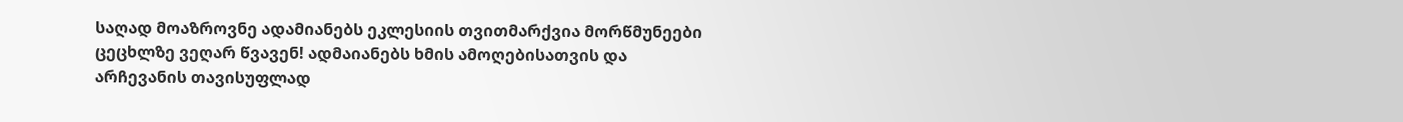საღად მოაზროვნე ადამიანებს ეკლესიის თვითმარქვია მორწმუნეები ცეცხლზე ვეღარ წვავენ! ადმაიანებს ხმის ამოღებისათვის და არჩევანის თავისუფლად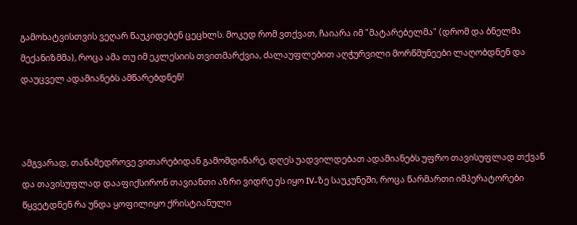გამოხატვისთვის ვეღარ წაუკიდებენ ცეცხლს. მოკედ რომ ვთქვათ, ჩაიარა იმ "მატარებელმა" (დრომ და ბნელმა მექანიზმმა), როცა ამა თუ იმ ეკლესიის თვითმარქვია, ძალაუფლებით აღჭურვილი მორწმუნეები ლაღობდნენ და დაუცველ ადამიანებს ამწარებდნენ!



ამგვარად, თანამედროვე ვითარებიდან გამომდინარე, დღეს უადვილდებათ ადამიანებს უფრო თავისუფლად თქვან და თავისუფლად დააფიქსირონ თავიანთი აზრი ვიდრე ეს იყო IV-ზე საუკუნეში, როცა წარმართი იმპერატორები წყვეტდნენ რა უნდა ყოფილიყო ქრისტიანული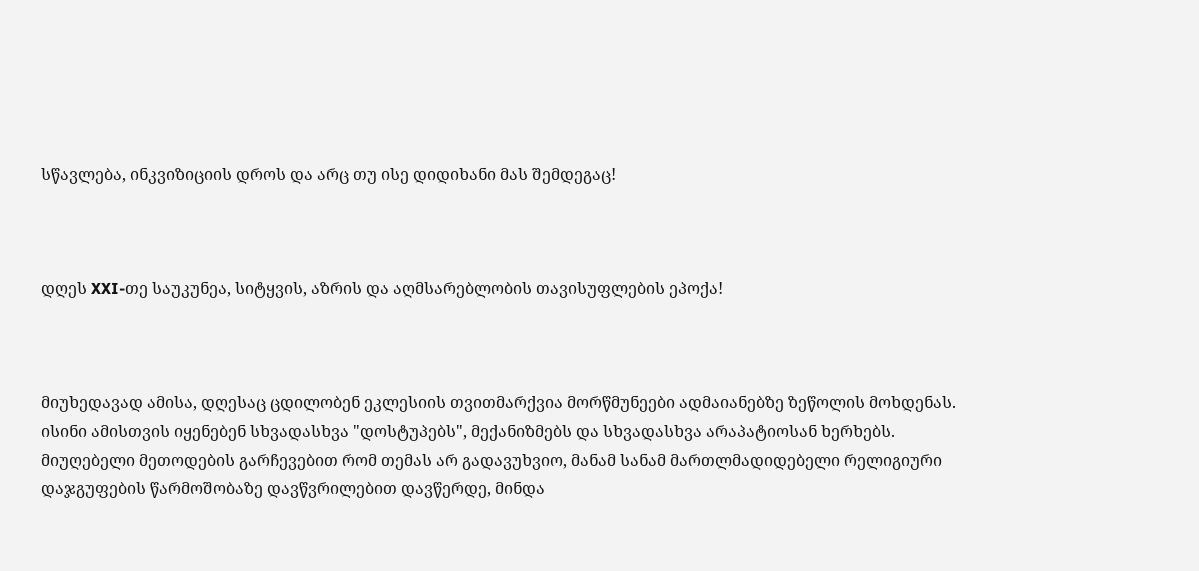სწავლება, ინკვიზიციის დროს და არც თუ ისე დიდიხანი მას შემდეგაც!



დღეს XXI-თე საუკუნეა, სიტყვის, აზრის და აღმსარებლობის თავისუფლების ეპოქა!



მიუხედავად ამისა, დღესაც ცდილობენ ეკლესიის თვითმარქვია მორწმუნეები ადმაიანებზე ზეწოლის მოხდენას. ისინი ამისთვის იყენებენ სხვადასხვა "დოსტუპებს", მექანიზმებს და სხვადასხვა არაპატიოსან ხერხებს. მიუღებელი მეთოდების გარჩევებით რომ თემას არ გადავუხვიო, მანამ სანამ მართლმადიდებელი რელიგიური დაჯგუფების წარმოშობაზე დავწვრილებით დავწერდე, მინდა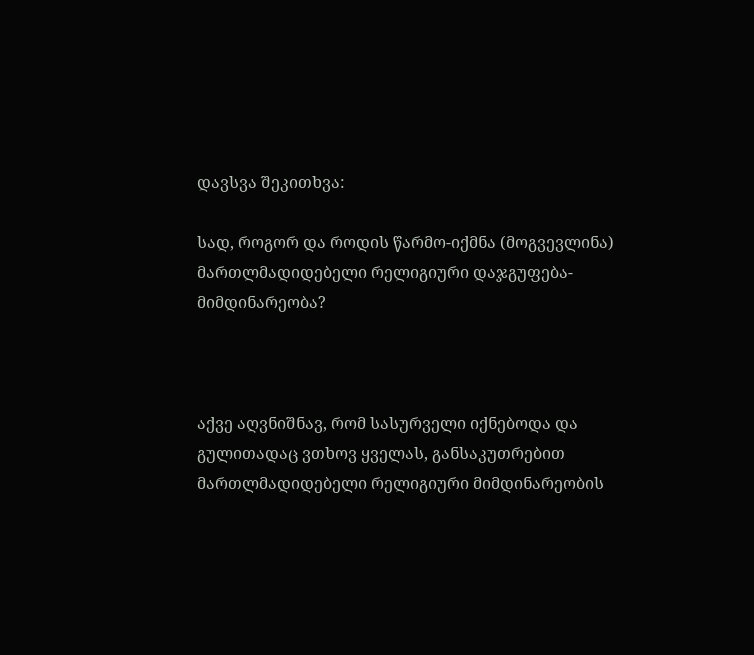დავსვა შეკითხვა:

სად, როგორ და როდის წარმო-იქმნა (მოგვევლინა) მართლმადიდებელი რელიგიური დაჯგუფება-მიმდინარეობა?



აქვე აღვნიშნავ, რომ სასურველი იქნებოდა და გულითადაც ვთხოვ ყველას, განსაკუთრებით მართლმადიდებელი რელიგიური მიმდინარეობის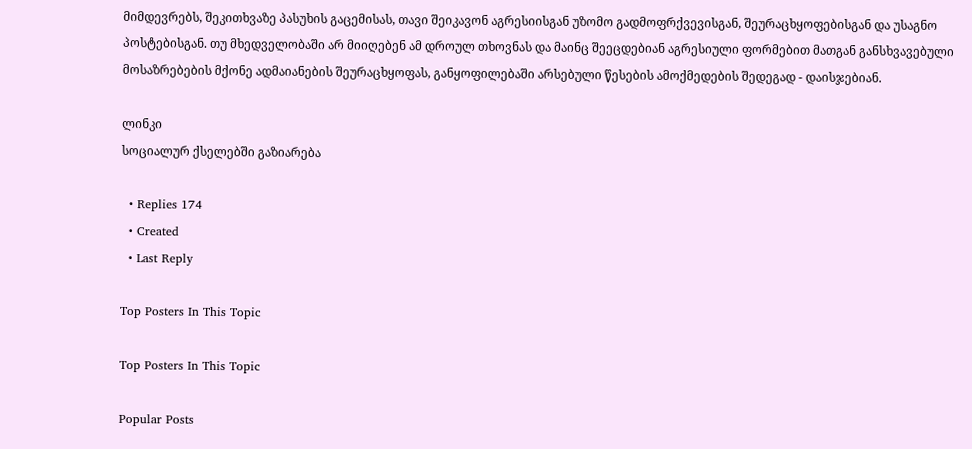მიმდევრებს, შეკითხვაზე პასუხის გაცემისას, თავი შეიკავონ აგრესიისგან უზომო გადმოფრქვევისგან, შეურაცხყოფებისგან და უსაგნო პოსტებისგან. თუ მხედველობაში არ მიიღებენ ამ დროულ თხოვნას და მაინც შეეცდებიან აგრესიული ფორმებით მათგან განსხვავებული მოსაზრებების მქონე ადმაიანების შეურაცხყოფას, განყოფილებაში არსებული წესების ამოქმედების შედეგად - დაისჯებიან.

ლინკი
სოციალურ ქსელებში გაზიარება

  • Replies 174
  • Created
  • Last Reply

Top Posters In This Topic

Top Posters In This Topic

Popular Posts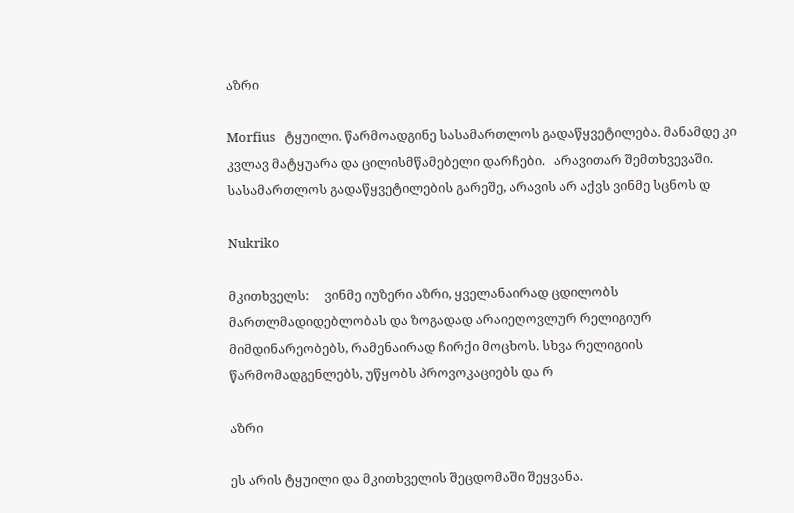აზრი

Morfius   ტყუილი. წარმოადგინე სასამართლოს გადაწყვეტილება. მანამდე კი კვლავ მატყუარა და ცილისმწამებელი დარჩები.   არავითარ შემთხვევაში. სასამართლოს გადაწყვეტილების გარეშე, არავის არ აქვს ვინმე სცნოს დ

Nukriko

მკითხველს:     ვინმე იუზერი აზრი, ყველანაირად ცდილობს მართლმადიდებლობას და ზოგადად არაიეღოვლურ რელიგიურ მიმდინარეობებს, რამენაირად ჩირქი მოცხოს. სხვა რელიგიის წარმომადგენლებს, უწყობს პროვოკაციებს და რ

აზრი

ეს არის ტყუილი და მკითხველის შეცდომაში შეყვანა.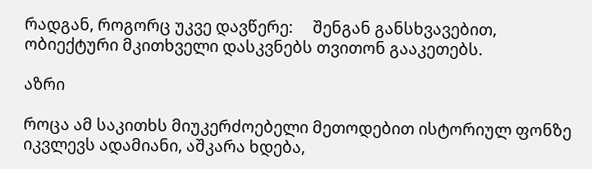რადგან, როგორც უკვე დავწერე:     შენგან განსხვავებით, ობიექტური მკითხველი დასკვნებს თვითონ გააკეთებს.

აზრი

როცა ამ საკითხს მიუკერძოებელი მეთოდებით ისტორიულ ფონზე იკვლევს ადამიანი, აშკარა ხდება,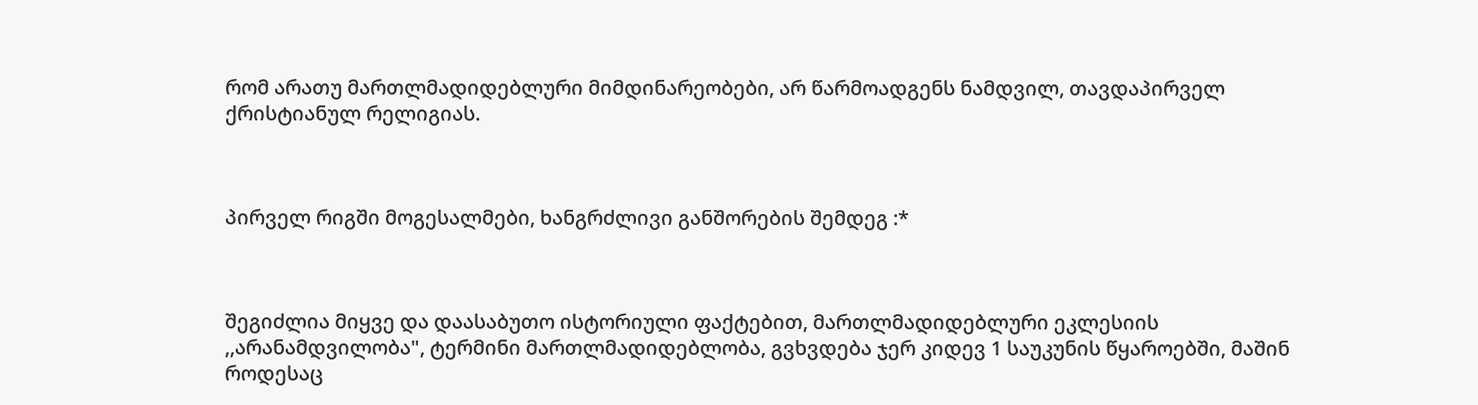რომ არათუ მართლმადიდებლური მიმდინარეობები, არ წარმოადგენს ნამდვილ, თავდაპირველ ქრისტიანულ რელიგიას.



პირველ რიგში მოგესალმები, ხანგრძლივი განშორების შემდეგ :*



შეგიძლია მიყვე და დაასაბუთო ისტორიული ფაქტებით, მართლმადიდებლური ეკლესიის ,,არანამდვილობა", ტერმინი მართლმადიდებლობა, გვხვდება ჯერ კიდევ 1 საუკუნის წყაროებში, მაშინ როდესაც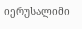იერუსალიმი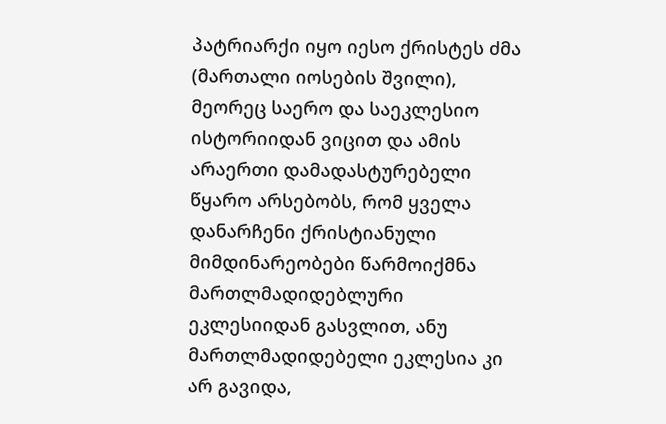პატრიარქი იყო იესო ქრისტეს ძმა (მართალი იოსების შვილი), მეორეც საერო და საეკლესიო ისტორიიდან ვიცით და ამის არაერთი დამადასტურებელი წყარო არსებობს, რომ ყველა დანარჩენი ქრისტიანული მიმდინარეობები წარმოიქმნა მართლმადიდებლური ეკლესიიდან გასვლით, ანუ მართლმადიდებელი ეკლესია კი არ გავიდა,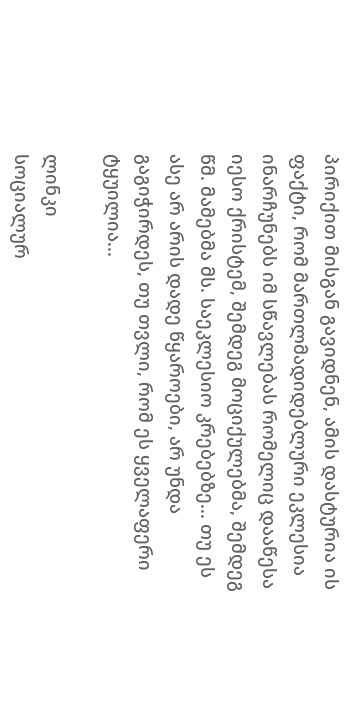პირიქით მისგან გავიდნენ, ამის დასტურია ის ფაქტი, რომ მართლმადიდებლური ეკლესია ინარჩუნებს იმ სწავლებას რომელიც დააწესა იესო ქრისტემ, შემდეგ მოციქულებმა, შემდეგ წმ. მამებმა მს. საეკლესიო კრებებზე... თუ ეს ასე არ არის დადე წყაროები, არ უნდა გაგიჭირდეს, თუ თვლი, რომ ეს ყველაფერი ტყუილია...

ლინკი
სოციალურ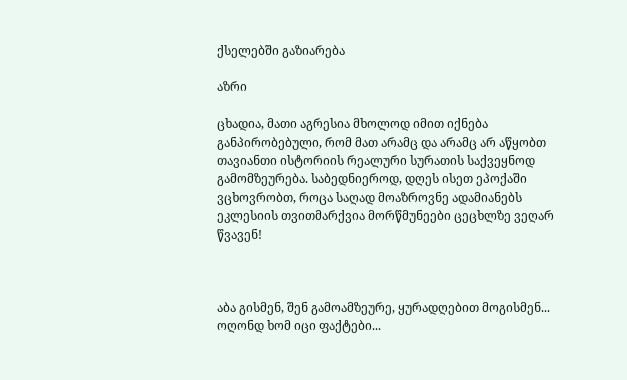ქსელებში გაზიარება

აზრი

ცხადია, მათი აგრესია მხოლოდ იმით იქნება განპირობებული, რომ მათ არამც და არამც არ აწყობთ თავიანთი ისტორიის რეალური სურათის საქვეყნოდ გამომზეურება. საბედნიეროდ, დღეს ისეთ ეპოქაში ვცხოვრობთ, როცა საღად მოაზროვნე ადამიანებს ეკლესიის თვითმარქვია მორწმუნეები ცეცხლზე ვეღარ წვავენ!



აბა გისმენ, შენ გამოამზეურე, ყურადღებით მოგისმენ... ოღონდ ხომ იცი ფაქტები...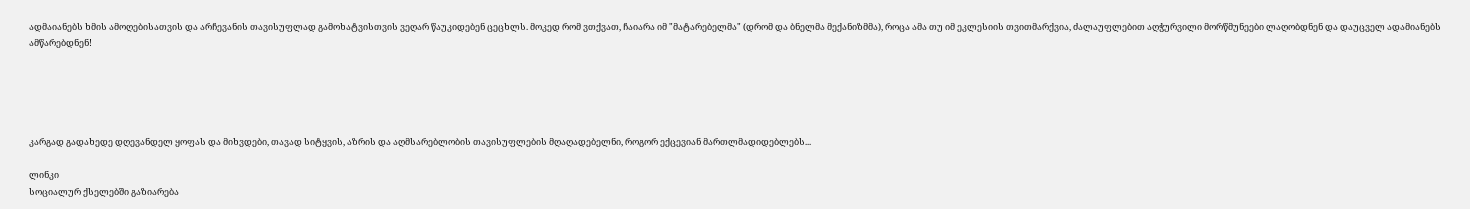ადმაიანებს ხმის ამოღებისათვის და არჩევანის თავისუფლად გამოხატვისთვის ვეღარ წაუკიდებენ ცეცხლს. მოკედ რომ ვთქვათ, ჩაიარა იმ "მატარებელმა" (დრომ და ბნელმა მექანიზმმა), როცა ამა თუ იმ ეკლესიის თვითმარქვია, ძალაუფლებით აღჭურვილი მორწმუნეები ლაღობდნენ და დაუცველ ადამიანებს ამწარებდნენ!





კარგად გადახედე დღევანდელ ყოფას და მიხვდები, თავად სიტყვის, აზრის და აღმსარებლობის თავისუფლების მღაღადებელნი, როგორ ექცევიან მართლმადიდებლებს...

ლინკი
სოციალურ ქსელებში გაზიარება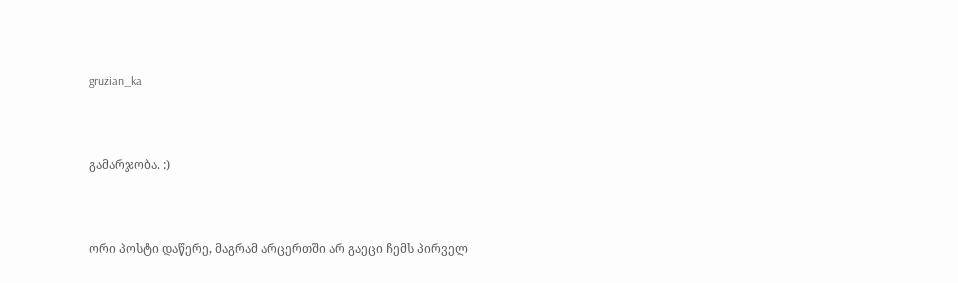gruzian_ka



გამარჯობა. :)



ორი პოსტი დაწერე, მაგრამ არცერთში არ გაეცი ჩემს პირველ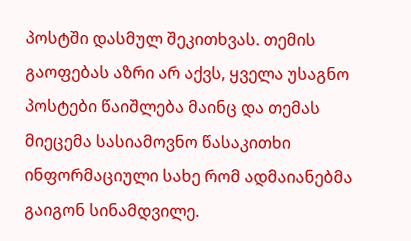პოსტში დასმულ შეკითხვას. თემის გაოფებას აზრი არ აქვს, ყველა უსაგნო პოსტები წაიშლება მაინც და თემას მიეცემა სასიამოვნო წასაკითხი ინფორმაციული სახე რომ ადმაიანებმა გაიგონ სინამდვილე.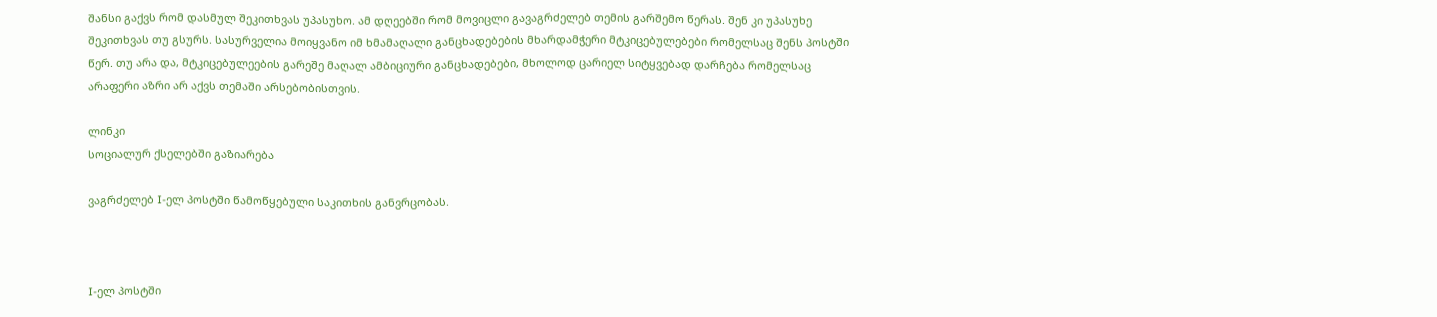შანსი გაქვს რომ დასმულ შეკითხვას უპასუხო. ამ დღეებში რომ მოვიცლი გავაგრძელებ თემის გარშემო წერას. შენ კი უპასუხე შეკითხვას თუ გსურს. სასურველია მოიყვანო იმ ხმამაღალი განცხადებების მხარდამჭერი მტკიცებულებები რომელსაც შენს პოსტში წერ. თუ არა და, მტკიცებულეების გარეშე მაღალ ამბიციური განცხადებები, მხოლოდ ცარიელ სიტყვებად დარჩება რომელსაც არაფერი აზრი არ აქვს თემაში არსებობისთვის.

ლინკი
სოციალურ ქსელებში გაზიარება

ვაგრძელებ I-ელ პოსტში წამოწყებული საკითხის განვრცობას.



I-ელ პოსტში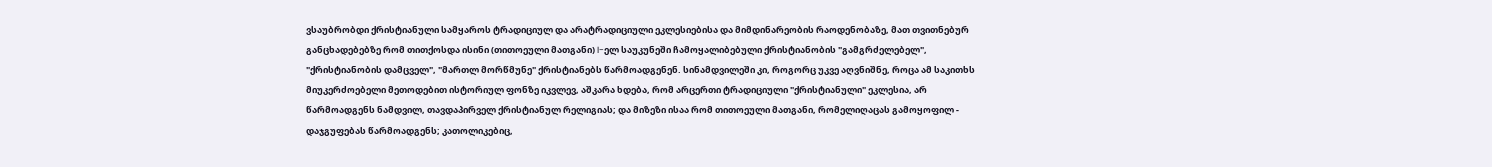ვსაუბრობდი ქრისტიანული სამყაროს ტრადიციულ და არატრადიციული ეკლესიებისა და მიმდინარეობის რაოდენობაზე, მათ თვითნებურ განცხადებებზე რომ თითქოსდა ისინი (თითოეული მათგანი) I-ელ საუკუნეში ჩამოყალიბებული ქრისტიანობის "გამგრძელებელ", "ქრისტიანობის დამცველ", "მართლ მორწმუნე" ქრისტიანებს წარმოადგენენ. სინამდვილეში კი, როგორც უკვე აღვნიშნე, როცა ამ საკითხს მიუკერძოებელი მეთოდებით ისტორიულ ფონზე იკვლევ, აშკარა ხდება, რომ არცერთი ტრადიციული "ქრისტიანული" ეკლესია, არ წარმოადგენს ნამდვილ, თავდაპირველ ქრისტიანულ რელიგიას; და მიზეზი ისაა რომ თითოეული მათგანი, რომელიღაცას გამოყოფილ - დაჯგუფებას წარმოადგენს; კათოლიკებიც,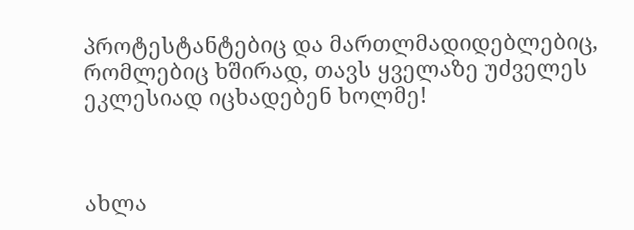პროტესტანტებიც და მართლმადიდებლებიც, რომლებიც ხშირად, თავს ყველაზე უძველეს ეკლესიად იცხადებენ ხოლმე!



ახლა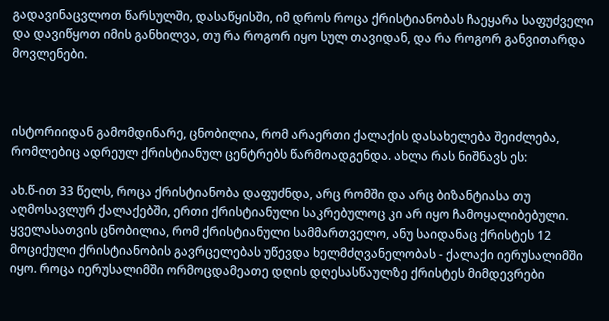გადავინაცვლოთ წარსულში, დასაწყისში, იმ დროს როცა ქრისტიანობას ჩაეყარა საფუძველი და დავიწყოთ იმის განხილვა, თუ რა როგორ იყო სულ თავიდან, და რა როგორ განვითარდა მოვლენები.



ისტორიიდან გამომდინარე, ცნობილია, რომ არაერთი ქალაქის დასახელება შეიძლება, რომლებიც ადრეულ ქრისტიანულ ცენტრებს წარმოადგენდა. ახლა რას ნიშნავს ეს:

ახ.წ-ით 33 წელს, როცა ქრისტიანობა დაფუძნდა, არც რომში და არც ბიზანტიასა თუ აღმოსავლურ ქალაქებში, ერთი ქრისტიანული საკრებულოც კი არ იყო ჩამოყალიბებული. ყველასათვის ცნობილია, რომ ქრისტიანული სამმართველო, ანუ საიდანაც ქრისტეს 12 მოციქული ქრისტიანობის გავრცელებას უწევდა ხელმძღვანელობას - ქალაქი იერუსალიმში იყო. როცა იერუსალიმში ორმოცდამეათე დღის დღესასწაულზე ქრისტეს მიმდევრები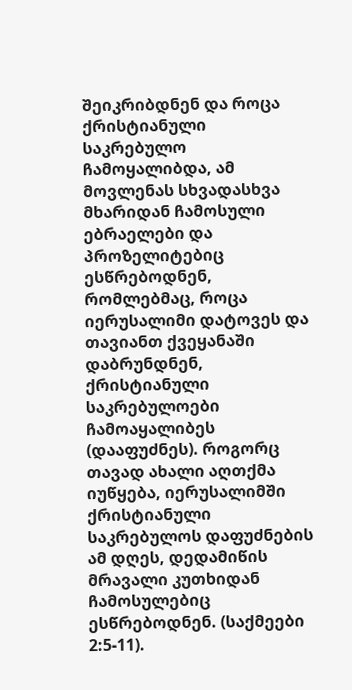შეიკრიბდნენ და როცა ქრისტიანული საკრებულო ჩამოყალიბდა, ამ მოვლენას სხვადასხვა მხარიდან ჩამოსული ებრაელები და პროზელიტებიც ესწრებოდნენ, რომლებმაც, როცა იერუსალიმი დატოვეს და თავიანთ ქვეყანაში დაბრუნდნენ, ქრისტიანული საკრებულოები ჩამოაყალიბეს (დააფუძნეს). როგორც თავად ახალი აღთქმა იუწყება, იერუსალიმში ქრისტიანული საკრებულოს დაფუძნების ამ დღეს, დედამიწის მრავალი კუთხიდან ჩამოსულებიც ესწრებოდნენ. (საქმეები 2:5-11).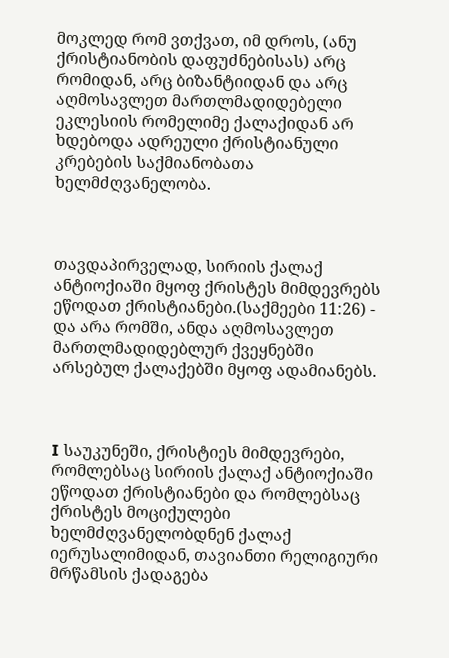მოკლედ რომ ვთქვათ, იმ დროს, (ანუ ქრისტიანობის დაფუძნებისას) არც რომიდან, არც ბიზანტიიდან და არც აღმოსავლეთ მართლმადიდებელი ეკლესიის რომელიმე ქალაქიდან არ ხდებოდა ადრეული ქრისტიანული კრებების საქმიანობათა ხელმძღვანელობა.



თავდაპირველად, სირიის ქალაქ ანტიოქიაში მყოფ ქრისტეს მიმდევრებს ეწოდათ ქრისტიანები.(საქმეები 11:26) - და არა რომში, ანდა აღმოსავლეთ მართლმადიდებლურ ქვეყნებში არსებულ ქალაქებში მყოფ ადამიანებს.



I საუკუნეში, ქრისტიეს მიმდევრები, რომლებსაც სირიის ქალაქ ანტიოქიაში ეწოდათ ქრისტიანები და რომლებსაც ქრისტეს მოციქულები ხელმძღვანელობდნენ ქალაქ იერუსალიმიდან, თავიანთი რელიგიური მრწამსის ქადაგება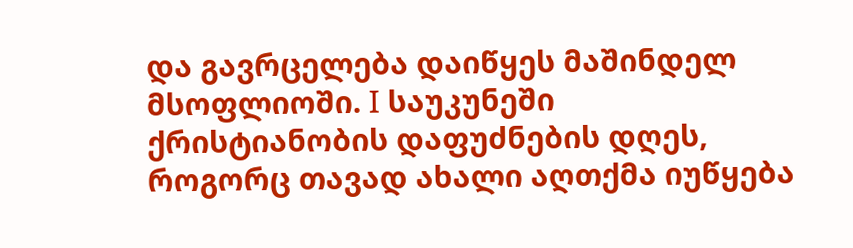და გავრცელება დაიწყეს მაშინდელ მსოფლიოში. I საუკუნეში ქრისტიანობის დაფუძნების დღეს, როგორც თავად ახალი აღთქმა იუწყება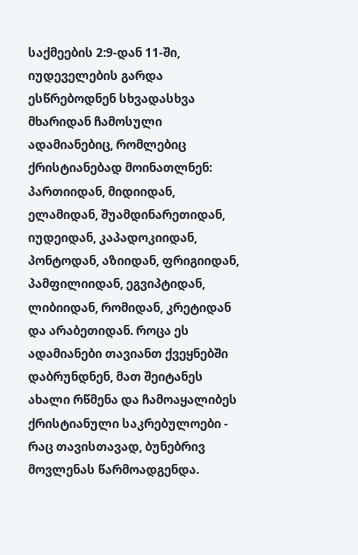საქმეების 2:9-დან 11-ში, იუდეველების გარდა ესწრებოდნენ სხვადასხვა მხარიდან ჩამოსული ადამიანებიც, რომლებიც ქრისტიანებად მოინათლნენ: პართიიდან, მიდიიდან, ელამიდან, შუამდინარეთიდან, იუდეიდან, კაპადოკიიდან, პონტოდან, აზიიდან, ფრიგიიდან, პამფილიიდან, ეგვიპტიდან, ლიბიიდან, რომიდან, კრეტიდან და არაბეთიდან. როცა ეს ადამიანები თავიანთ ქვეყნებში დაბრუნდნენ, მათ შეიტანეს ახალი რწმენა და ჩამოაყალიბეს ქრისტიანული საკრებულოები - რაც თავისთავად, ბუნებრივ მოვლენას წარმოადგენდა.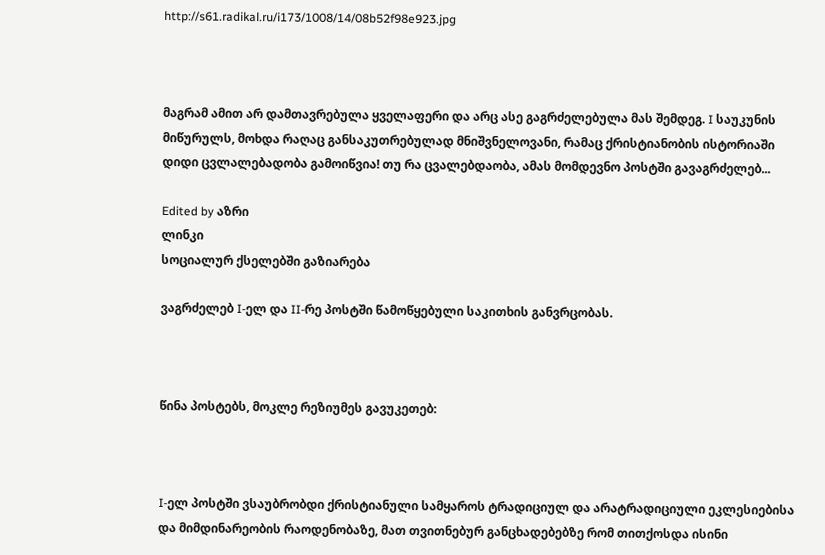http://s61.radikal.ru/i173/1008/14/08b52f98e923.jpg



მაგრამ ამით არ დამთავრებულა ყველაფერი და არც ასე გაგრძელებულა მას შემდეგ. I საუკუნის მიწურულს, მოხდა რაღაც განსაკუთრებულად მნიშვნელოვანი, რამაც ქრისტიანობის ისტორიაში დიდი ცვლალებადობა გამოიწვია! თუ რა ცვალებდაობა, ამას მომდევნო პოსტში გავაგრძელებ...

Edited by აზრი
ლინკი
სოციალურ ქსელებში გაზიარება

ვაგრძელებ I-ელ და II-რე პოსტში წამოწყებული საკითხის განვრცობას.



წინა პოსტებს, მოკლე რეზიუმეს გავუკეთებ:



I-ელ პოსტში ვსაუბრობდი ქრისტიანული სამყაროს ტრადიციულ და არატრადიციული ეკლესიებისა და მიმდინარეობის რაოდენობაზე, მათ თვითნებურ განცხადებებზე რომ თითქოსდა ისინი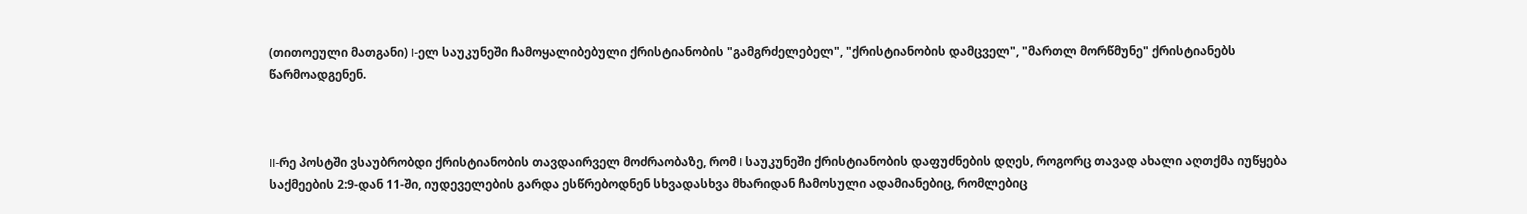(თითოეული მათგანი) I-ელ საუკუნეში ჩამოყალიბებული ქრისტიანობის "გამგრძელებელ", "ქრისტიანობის დამცველ", "მართლ მორწმუნე" ქრისტიანებს წარმოადგენენ.



II-რე პოსტში ვსაუბრობდი ქრისტიანობის თავდაირველ მოძრაობაზე, რომ I საუკუნეში ქრისტიანობის დაფუძნების დღეს, როგორც თავად ახალი აღთქმა იუწყება საქმეების 2:9-დან 11-ში, იუდეველების გარდა ესწრებოდნენ სხვადასხვა მხარიდან ჩამოსული ადამიანებიც, რომლებიც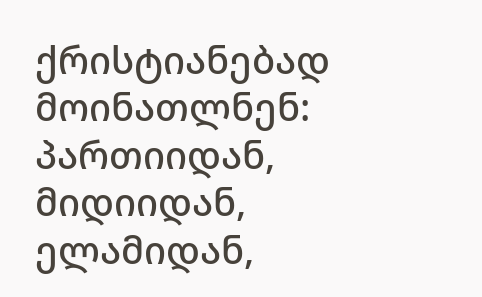ქრისტიანებად მოინათლნენ: პართიიდან, მიდიიდან, ელამიდან,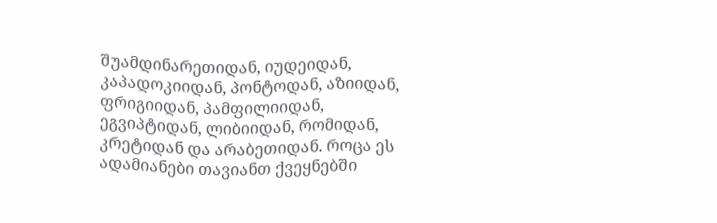შუამდინარეთიდან, იუდეიდან, კაპადოკიიდან, პონტოდან, აზიიდან, ფრიგიიდან, პამფილიიდან, ეგვიპტიდან, ლიბიიდან, რომიდან, კრეტიდან და არაბეთიდან. როცა ეს ადამიანები თავიანთ ქვეყნებში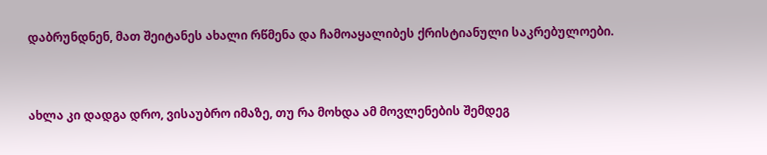დაბრუნდნენ, მათ შეიტანეს ახალი რწმენა და ჩამოაყალიბეს ქრისტიანული საკრებულოები.



ახლა კი დადგა დრო, ვისაუბრო იმაზე, თუ რა მოხდა ამ მოვლენების შემდეგ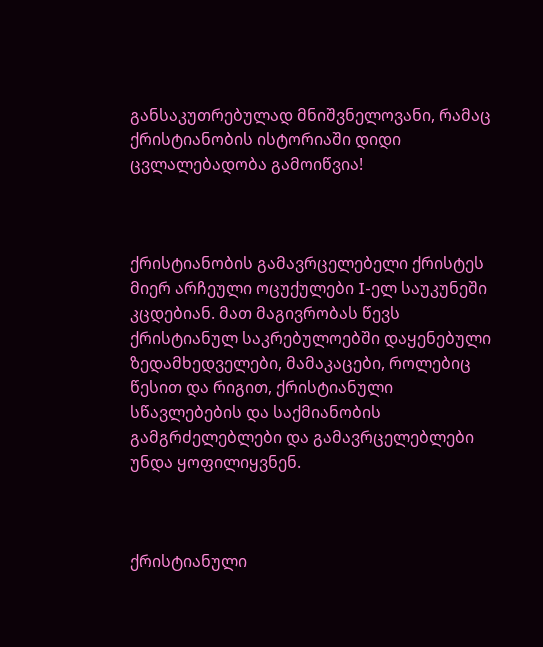განსაკუთრებულად მნიშვნელოვანი, რამაც ქრისტიანობის ისტორიაში დიდი ცვლალებადობა გამოიწვია!



ქრისტიანობის გამავრცელებელი ქრისტეს მიერ არჩეული ოცუქულები I-ელ საუკუნეში კცდებიან. მათ მაგივრობას წევს ქრისტიანულ საკრებულოებში დაყენებული ზედამხედველები, მამაკაცები, როლებიც წესით და რიგით, ქრისტიანული სწავლებების და საქმიანობის გამგრძელებლები და გამავრცელებლები უნდა ყოფილიყვნენ.



ქრისტიანული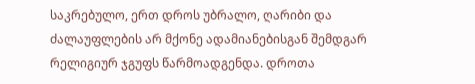საკრებულო, ერთ დროს უბრალო, ღარიბი და ძალაუფლების არ მქონე ადამიანებისგან შემდგარ რელიგიურ ჯგუფს წარმოადგენდა. დროთა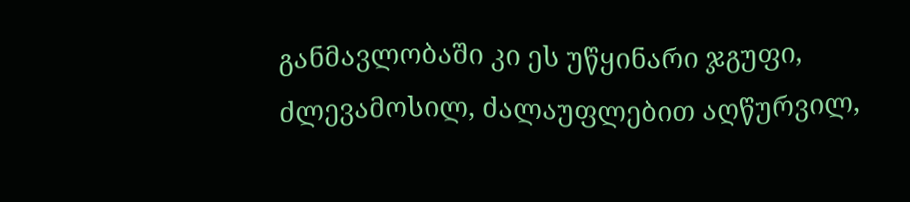განმავლობაში კი ეს უწყინარი ჯგუფი, ძლევამოსილ, ძალაუფლებით აღწურვილ,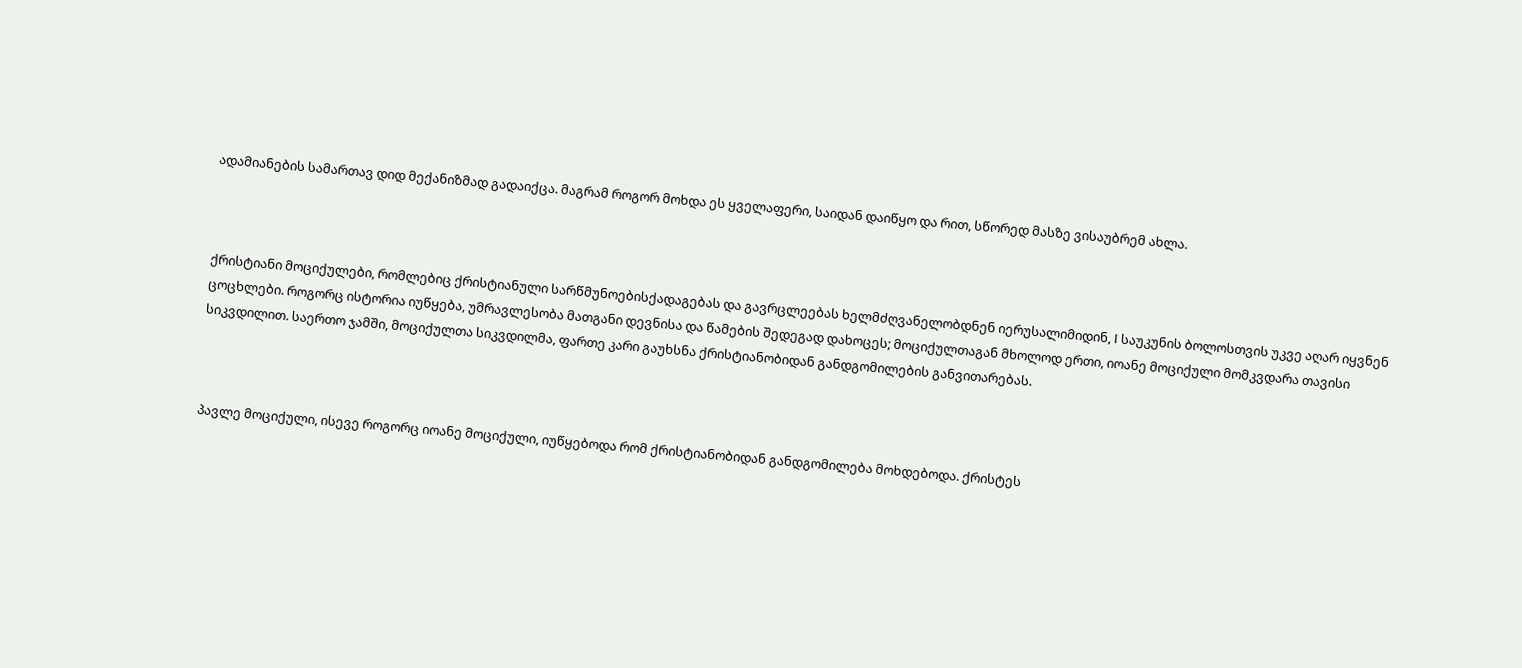ადამიანების სამართავ დიდ მექანიზმად გადაიქცა. მაგრამ როგორ მოხდა ეს ყველაფერი, საიდან დაიწყო და რით, სწორედ მასზე ვისაუბრემ ახლა.



ქრისტიანი მოციქულები, რომლებიც ქრისტიანული სარწმუნოებისქადაგებას და გავრცლეებას ხელმძღვანელობდნენ იერუსალიმიდინ, I საუკუნის ბოლოსთვის უკვე აღარ იყვნენ ცოცხლები. როგორც ისტორია იუწყება, უმრავლესობა მათგანი დევნისა და წამების შედეგად დახოცეს; მოციქულთაგან მხოლოდ ერთი, იოანე მოციქული მომკვდარა თავისი სიკვდილით. საერთო ჯამში, მოციქულთა სიკვდილმა, ფართე კარი გაუხსნა ქრისტიანობიდან განდგომილების განვითარებას.



პავლე მოციქული, ისევე როგორც იოანე მოციქული, იუწყებოდა რომ ქრისტიანობიდან განდგომილება მოხდებოდა. ქრისტეს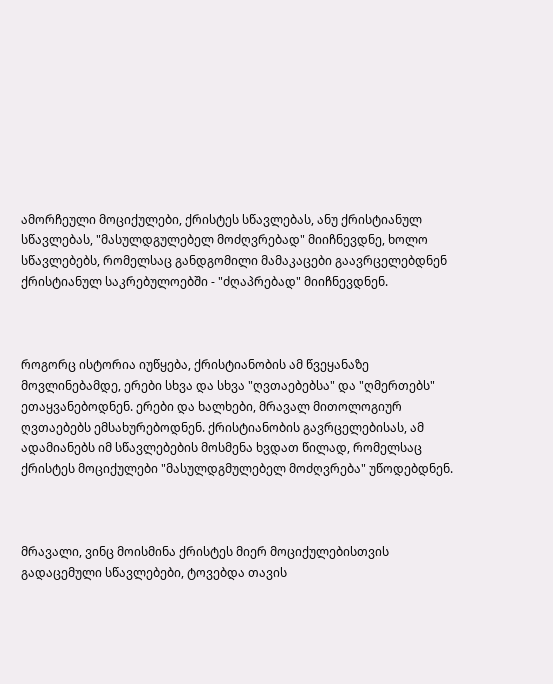ამორჩეული მოციქულები, ქრისტეს სწავლებას, ანუ ქრისტიანულ სწავლებას, "მასულდგულებელ მოძღვრებად" მიიჩნევდნე, ხოლო სწავლებებს, რომელსაც განდგომილი მამაკაცები გაავრცელებდნენ ქრისტიანულ საკრებულოებში - "ძღაპრებად" მიიჩნევდნენ.



როგორც ისტორია იუწყება, ქრისტიანობის ამ წვეყანაზე მოვლინებამდე, ერები სხვა და სხვა "ღვთაებებსა" და "ღმერთებს" ეთაყვანებოდნენ. ერები და ხალხები, მრავალ მითოლოგიურ ღვთაებებს ემსახურებოდნენ. ქრისტიანობის გავრცელებისას, ამ ადამიანებს იმ სწავლებების მოსმენა ხვდათ წილად, რომელსაც ქრისტეს მოციქულები "მასულდგმულებელ მოძღვრება" უწოდებდნენ.



მრავალი, ვინც მოისმინა ქრისტეს მიერ მოციქულებისთვის გადაცემული სწავლებები, ტოვებდა თავის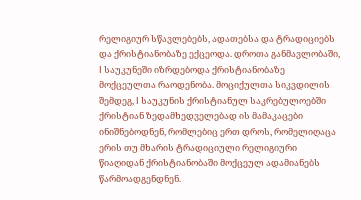რელიგიურ სწავლებებს, ადათებსა და ტრადიციებს და ქრისტიანობაზე ექცეოდა. დროთა განმავლობაში, I საუკუნეში იზრდებოდა ქრისტიანობაზე მოქცეულთა რაოდენობა. მოციქულთა სიკვდილის შემდეგ, I საუკუნის ქრისტიანულ საკრებულოებში ქრისტიან ზედამხედველებად ის მამაკაცები ინიშნებოდნენ, რომლებიც ერთ დროს, რომელიღაცა ერის თუ მხარის ტრადიციული რელიგიური წიაღიდან ქრისტიანობაში მოქცეულ ადამიანებს წარმოადგენდნენ.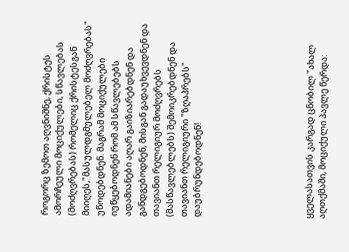როგორც ზემოთ აღვნიშნე, ქრისტეს ამორჩეული მოციქულები, სწავლებას (მოძღვრებას) რომელიც ქრისტესგან მიიღეს,"მასულდგმულებელ მოძღვრებას" უწოდებდნენ. მაგრამ მოციქულები იუწყებოდნენ რომ ამ სწავლებებს ადამიანები აღარ გაიზიარებდნენ და განდგებოდნენ, მისგან გადაუხვევდნენ და თავიანთ რელიგიურ მოძღვრებს (მასწავლებლებს) შემოიკრებდნენ და თავიანთ რელიგიური "ზღაპრებს" დაუბრუნდებოდნენ!







ყველასათვის კარგად ცნობილ "ახალ აღთქმაში, მოციქული პავლე წერდა: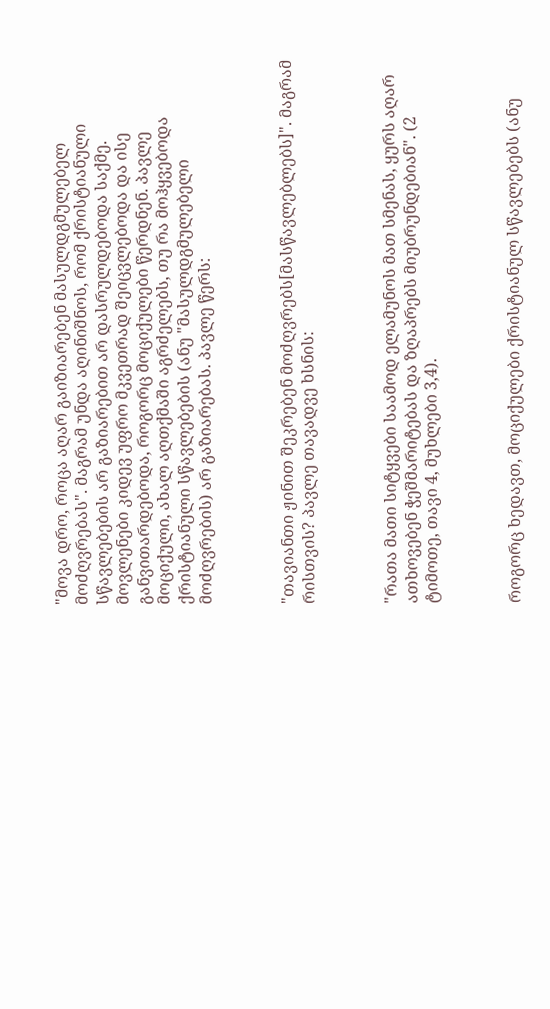"მოვა დრო, როცა აღარ გაიზიარებენ მასულდგმულებელ მოძღვრებას". მაგრამ უნდა აღინიშნოს, რომ ქრისტიანული სწავლებების არ გაზიარებით არ დასრულდებოდა საქმე. მოვლენები კიდევ უფრო მკვეთრად შეიცვლებოდა და ისე განვითარდებოდა, როგორც მოციქულები წერდნენ. პავლე მოციქული, ახალ აღთქმაში აგრძელებს, თუ რა მოჰყვებოდა ქრისტიანული სწავლებების (ანუ "მასულდგმულებელი მოძღვრების) არ გაზიარებას. პავლე წერს:



"თავიანთი ჟინით შეკრებენ მოძღვრებს[მასწავლებლებს]". მაგრამ რისთვის? პავლე თავადვე ხსნის:



"რათა მათი სიტყვები საამოდ ელამუნოს მათ სმენას, ყურს აღარ ათხოვებენ ჭეშმარიტებას და ზღაპრებს მიუბრუნდებიან". (2 ტიმოთე, თავი 4, მუხლები 3,4).



როგორც ხედავთ, მოციქულები ქრისტიანულ სწავლებებს (ანუ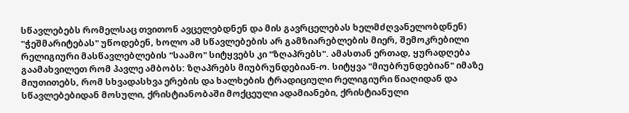სწავლებებს რომელსაც თვითონ ავცელებდნენ და მის გავრცელებას ხელმძღვანელობდნენ) "ჭეშმარიტებას" უწოდებენ, ხოლო ამ სწავლებების არ გამზიარებლების მიერ, შემოკრებილი რელიგიური მასწავლებლების "საამო" სიტყვებს კი "ზღაპრებს". ამასთან ერთად, ყურადღება გაამახვილეთ რომ პავლე ამბობს: ზღაპრებს მიუბრუნდებიან-ო. სიტყვა "მიუბრუნდებიან" იმაზე მიუთითებს, რომ სხვადასხვა ერების და ხალხების ტრადიციული რელიგიური წიაღიდან და სწავლებებიდან მოსული, ქრისტიანობაში მოქცეული ადამიანები, ქრისტიანული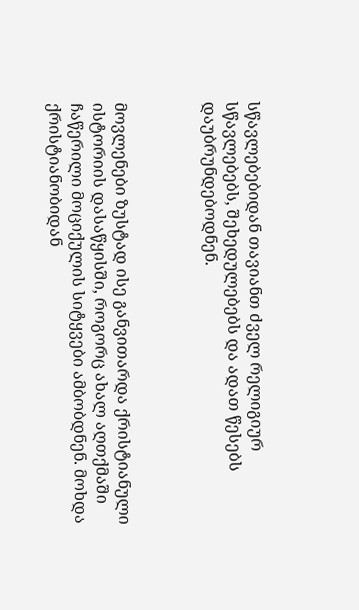სწავლებებიდან თავიანთ ძველ რელიგიურ სწავლებებს, შეხედულებებს და ადათ წესებს დაუბრუნდებოდნენ.



მოვლენები ზუსტად ისე განვითარდა ქრისტიანული ისტორიის დასაწყისში, როგორც ახალ აღთქმაში ჩაწერილი მოციქულის სიტყვები ამბობდნენ. მოხდა ქრისტიანობიდან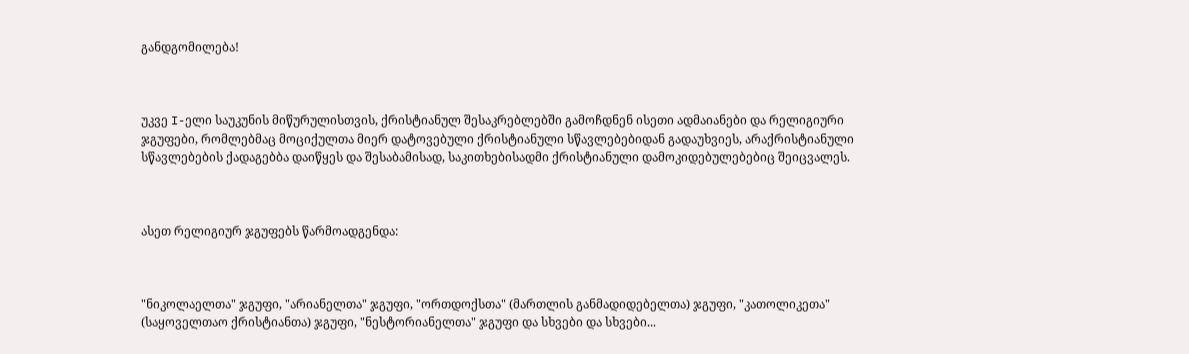განდგომილება!



უკვე I-ელი საუკუნის მიწურულისთვის, ქრისტიანულ შესაკრებლებში გამოჩდნენ ისეთი ადმაიანები და რელიგიური ჯგუფები, რომლებმაც მოციქულთა მიერ დატოვებული ქრისტიანული სწავლებებიდან გადაუხვიეს, არაქრისტიანული სწავლებების ქადაგებბა დაიწყეს და შესაბამისად, საკითხებისადმი ქრისტიანული დამოკიდებულებებიც შეიცვალეს.



ასეთ რელიგიურ ჯგუფებს წარმოადგენდა:



"ნიკოლაელთა" ჯგუფი, "არიანელთა" ჯგუფი, "ორთდოქსთა" (მართლის განმადიდებელთა) ჯგუფი, "კათოლიკეთა" (საყოველთაო ქრისტიანთა) ჯგუფი, "ნესტორიანელთა" ჯგუფი და სხვები და სხვები...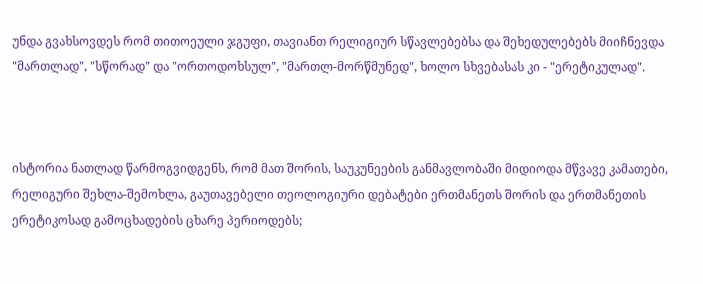უნდა გვახსოვდეს რომ თითოეული ჯგუფი, თავიანთ რელიგიურ სწავლებებსა და შეხედულებებს მიიჩნევდა "მართლად", "სწორად" და "ორთოდოხსულ", "მართლ-მორწმუნედ", ხოლო სხვებასას კი - "ერეტიკულად".



ისტორია ნათლად წარმოგვიდგენს, რომ მათ შორის, საუკუნეების განმავლობაში მიდიოდა მწვავე კამათები, რელიგური შეხლა-შემოხლა, გაუთავებელი თეოლოგიური დებატები ერთმანეთს შორის და ერთმანეთის ერეტიკოსად გამოცხადების ცხარე პერიოდებს;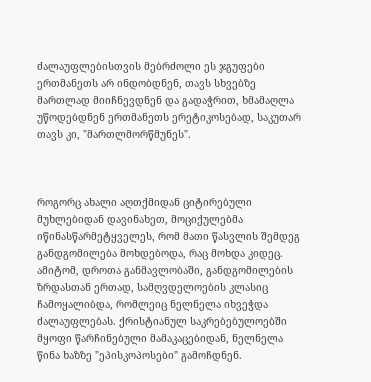ძალაუფლებისთვის მებრძოლი ეს ჯგუფები ერთმანეთს არ ინდობდნენ, თავს სხვებზე მართლად მიიჩნევდნენ და გადაჭრით, ხმამაღლა უწოდებდნენ ერთმანეთს ერეტიკოსებად, საკუთარ თავს კი, "მართლმორწმუნეს".



როგორც ახალი აღთქმიდან ციტირებული მუხლებიდან დავინახეთ, მოციქულებმა იწინასწარმეტყველეს, რომ მათი წასვლის შემდეგ განდგომილება მოხდებოდა, რაც მოხდა კიდეც. ამიტომ, დროთა განმავლობაში, განდგომილების ზრდასთან ერთად, სამღვდელოების კლასიც ჩამოყალიბდა, რომლეიც ნელნელა იხვეჭდა ძალაუფლებას. ქრისტიანულ საკრებებულოებში მყოფი წარჩინებული მამაკაცებიდან, ნელნელა წინა ხაზზე "ეპისკოპოსები" გამოჩდნენ.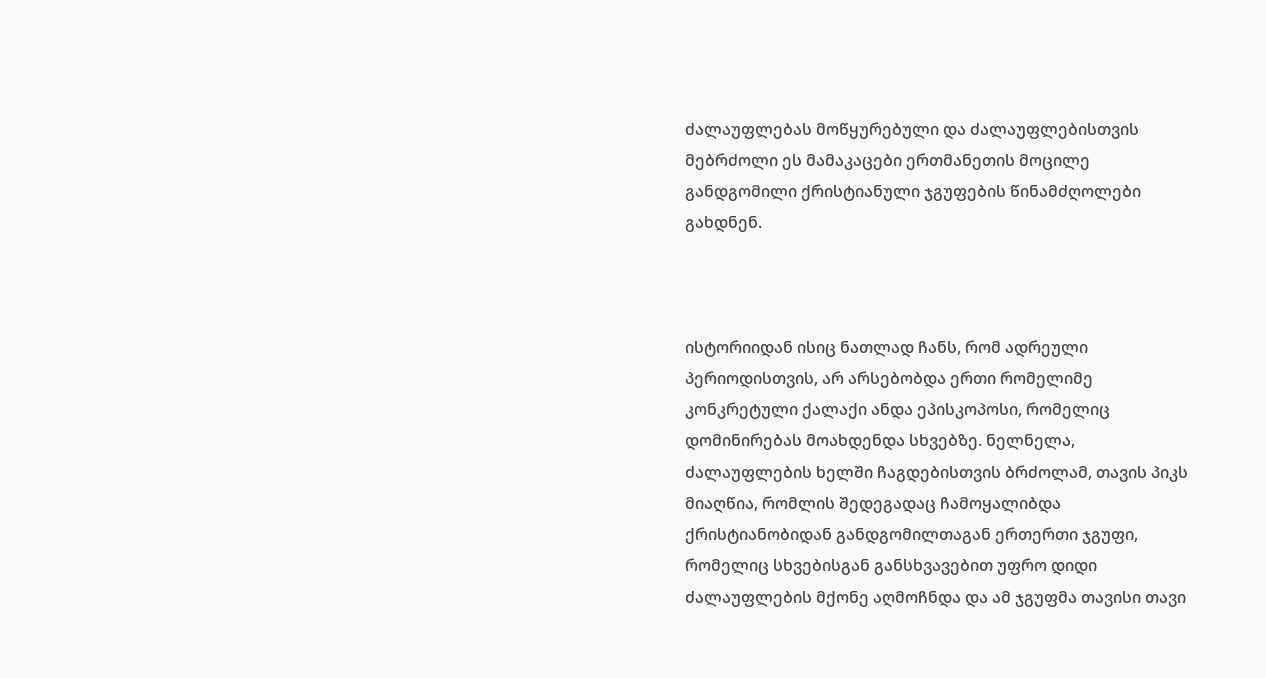ძალაუფლებას მოწყურებული და ძალაუფლებისთვის მებრძოლი ეს მამაკაცები ერთმანეთის მოცილე განდგომილი ქრისტიანული ჯგუფების წინამძღოლები გახდნენ.



ისტორიიდან ისიც ნათლად ჩანს, რომ ადრეული პერიოდისთვის, არ არსებობდა ერთი რომელიმე კონკრეტული ქალაქი ანდა ეპისკოპოსი, რომელიც დომინირებას მოახდენდა სხვებზე. ნელნელა, ძალაუფლების ხელში ჩაგდებისთვის ბრძოლამ, თავის პიკს მიაღწია, რომლის შედეგადაც ჩამოყალიბდა ქრისტიანობიდან განდგომილთაგან ერთერთი ჯგუფი, რომელიც სხვებისგან განსხვავებით უფრო დიდი ძალაუფლების მქონე აღმოჩნდა და ამ ჯგუფმა თავისი თავი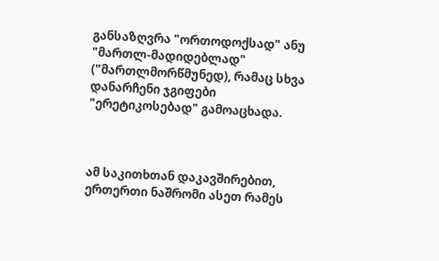განსაზღვრა "ორთოდოქსად" ანუ "მართლ-მადიდებლად" ("მართლმორწმუნედ), რამაც სხვა დანარჩენი ჯგიფები "ერეტიკოსებად" გამოაცხადა.



ამ საკითხთან დაკავშირებით, ერთერთი ნაშრომი ასეთ რამეს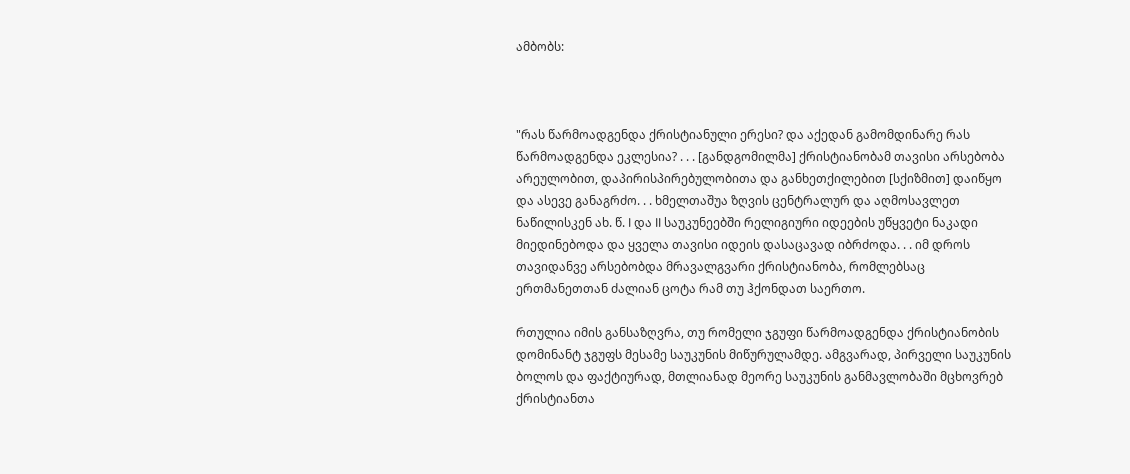ამბობს:



"რას წარმოადგენდა ქრისტიანული ერესი? და აქედან გამომდინარე რას წარმოადგენდა ეკლესია? . . . [განდგომილმა] ქრისტიანობამ თავისი არსებობა არეულობით, დაპირისპირებულობითა და განხეთქილებით [სქიზმით] დაიწყო და ასევე განაგრძო. . . ხმელთაშუა ზღვის ცენტრალურ და აღმოსავლეთ ნაწილისკენ ახ. წ. I და II საუკუნეებში რელიგიური იდეების უწყვეტი ნაკადი მიედინებოდა და ყველა თავისი იდეის დასაცავად იბრძოდა. . . იმ დროს თავიდანვე არსებობდა მრავალგვარი ქრისტიანობა, რომლებსაც ერთმანეთთან ძალიან ცოტა რამ თუ ჰქონდათ საერთო.

რთულია იმის განსაზღვრა, თუ რომელი ჯგუფი წარმოადგენდა ქრისტიანობის დომინანტ ჯგუფს მესამე საუკუნის მიწურულამდე. ამგვარად, პირველი საუკუნის ბოლოს და ფაქტიურად, მთლიანად მეორე საუკუნის განმავლობაში მცხოვრებ ქრისტიანთა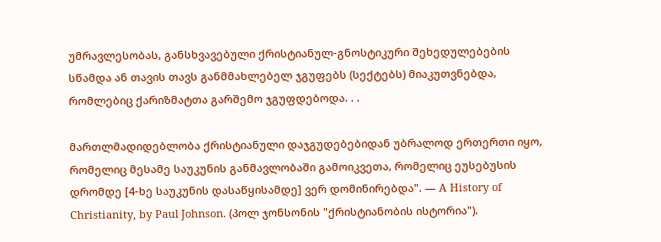უმრავლესობას, განსხვავებული ქრისტიანულ-გნოსტიკური შეხედულებების სწამდა ან თავის თავს განმმახლებელ ჯგუფებს (სექტებს) მიაკუთვნებდა, რომლებიც ქარიზმატთა გარშემო ჯგუფდებოდა. . .

მართლმადიდებლობა ქრისტიანული დაჯგუდებებიდან უბრალოდ ერთერთი იყო, რომელიც მესამე საუკუნის განმავლობაში გამოიკვეთა, რომელიც ეუსებუსის დრომდე [4-ხე საუკუნის დასაწყისამდე] ვერ დომინირებდა". — A History of Christianity, by Paul Johnson. (პოლ ჯონსონის "ქრისტიანობის ისტორია").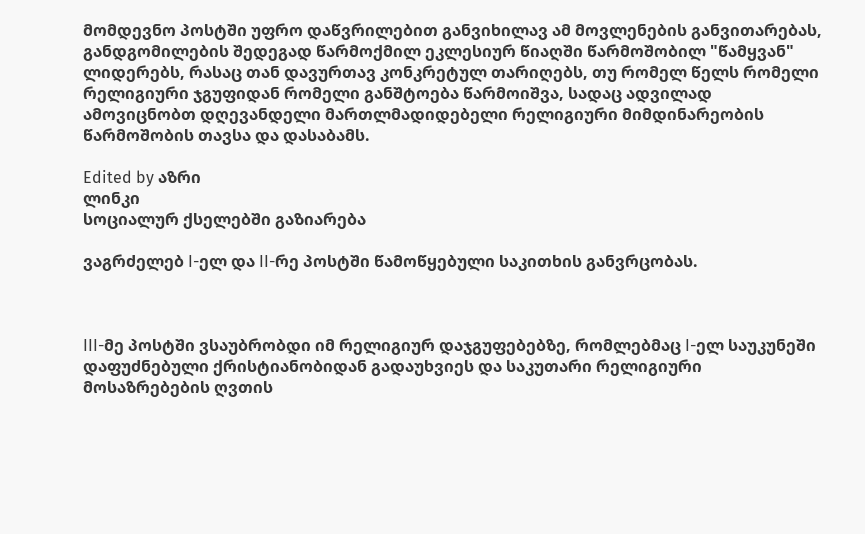მომდევნო პოსტში უფრო დაწვრილებით განვიხილავ ამ მოვლენების განვითარებას, განდგომილების შედეგად წარმოქმილ ეკლესიურ წიაღში წარმოშობილ "წამყვან" ლიდერებს, რასაც თან დავურთავ კონკრეტულ თარიღებს, თუ რომელ წელს რომელი რელიგიური ჯგუფიდან რომელი განშტოება წარმოიშვა, სადაც ადვილად ამოვიცნობთ დღევანდელი მართლმადიდებელი რელიგიური მიმდინარეობის წარმოშობის თავსა და დასაბამს.

Edited by აზრი
ლინკი
სოციალურ ქსელებში გაზიარება

ვაგრძელებ I-ელ და II-რე პოსტში წამოწყებული საკითხის განვრცობას.



III-მე პოსტში ვსაუბრობდი იმ რელიგიურ დაჯგუფებებზე, რომლებმაც I-ელ საუკუნეში დაფუძნებული ქრისტიანობიდან გადაუხვიეს და საკუთარი რელიგიური მოსაზრებების ღვთის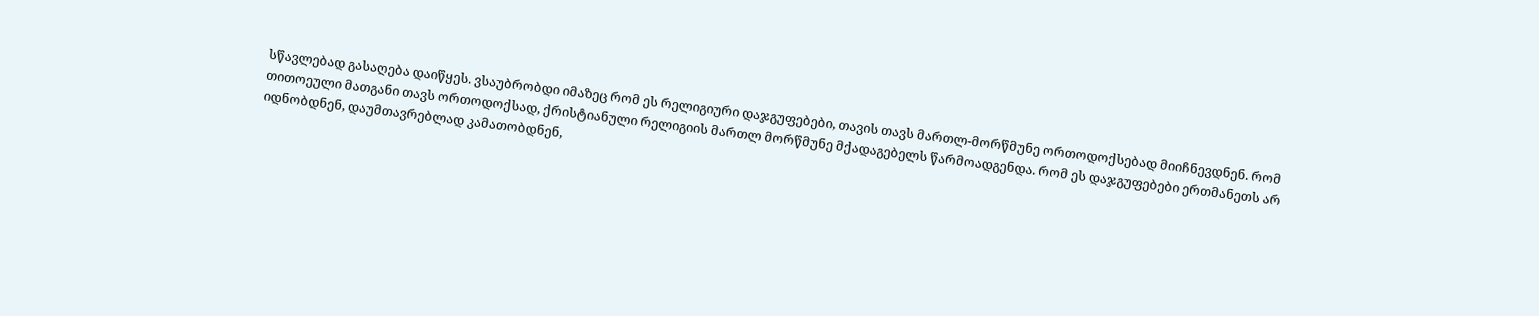სწავლებად გასაღება დაიწყეს. ვსაუბრობდი იმაზეც რომ ეს რელიგიური დაჯგუფებები, თავის თავს მართლ-მორწმუნე ორთოდოქსებად მიიჩნევდნენ. რომ თითოეული მათგანი თავს ორთოდოქსად, ქრისტიანული რელიგიის მართლ მორწმუნე მქადაგებელს წარმოადგენდა. რომ ეს დაჯგუფებები ერთმანეთს არ იდნობდნენ, დაუმთავრებლად კამათობდნენ,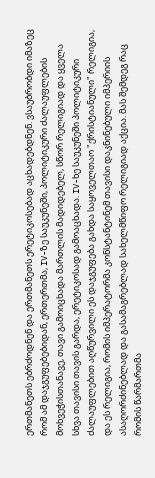ერთმანეთს ებრძოდნენ და ერთმანეთს ერეტიკოსებად აცხადებდნენ. ვსაუბრობდი იმაზეც რომ ამ დაჯგუფებებიდან, ერთერთმა, IV-ზე საუკუნეში, პოლიტიკური ძალაუფლების მოხვეჭისთანავე, თავი გამოიცხადა მართლის მადიდებელ, სწორ რელიგიად და ყველა სხვა თავისი თავის გარდა, ერეტიკოსად გამოაცხადა. IV-ხე საუკუნეში პოლიტიკური ძალაუფლებით აღწურვილი ეს დაჯგუფება გახდა საყოველთაო "ქრისტიანული" რელიგია, და ეს რელიგია, რომის იმპერატორმა კონსტანტინემ თავისი დაკნინებული იმპერიის ასაღორძინებლად და გასამაგრებლად სახელმწიფო რელიგიად აქცია. მას შემდეგ რაც რომის წარმართმა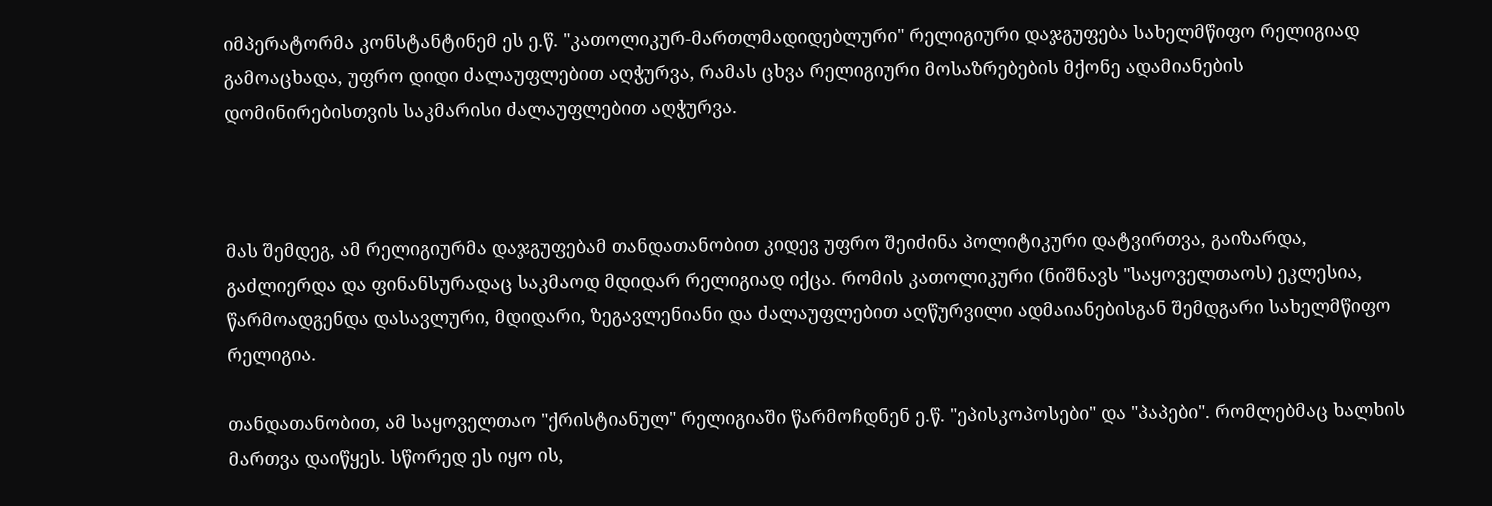იმპერატორმა კონსტანტინემ ეს ე.წ. "კათოლიკურ-მართლმადიდებლური" რელიგიური დაჯგუფება სახელმწიფო რელიგიად გამოაცხადა, უფრო დიდი ძალაუფლებით აღჭურვა, რამას ცხვა რელიგიური მოსაზრებების მქონე ადამიანების დომინირებისთვის საკმარისი ძალაუფლებით აღჭურვა.



მას შემდეგ, ამ რელიგიურმა დაჯგუფებამ თანდათანობით კიდევ უფრო შეიძინა პოლიტიკური დატვირთვა, გაიზარდა, გაძლიერდა და ფინანსურადაც საკმაოდ მდიდარ რელიგიად იქცა. რომის კათოლიკური (ნიშნავს "საყოველთაოს) ეკლესია, წარმოადგენდა დასავლური, მდიდარი, ზეგავლენიანი და ძალაუფლებით აღწურვილი ადმაიანებისგან შემდგარი სახელმწიფო რელიგია.

თანდათანობით, ამ საყოველთაო "ქრისტიანულ" რელიგიაში წარმოჩდნენ ე.წ. "ეპისკოპოსები" და "პაპები". რომლებმაც ხალხის მართვა დაიწყეს. სწორედ ეს იყო ის,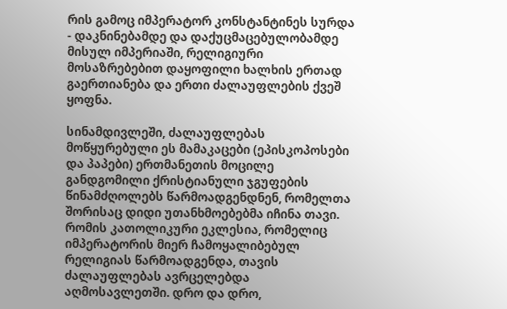რის გამოც იმპერატორ კონსტანტინეს სურდა - დაკნინებამდე და დაქუცმაცებულობამდე მისულ იმპერიაში, რელიგიური მოსაზრებებით დაყოფილი ხალხის ერთად გაერთიანება და ერთი ძალაუფლების ქვეშ ყოფნა.

სინამდივლეში, ძალაუფლებას მოწყურებული ეს მამაკაცები (ეპისკოპოსები და პაპები) ერთმანეთის მოცილე განდგომილი ქრისტიანული ჯგუფების წინამძღოლებს წარმოადგენდნენ, რომელთა შორისაც დიდი უთანხმოებებმა იჩინა თავი. რომის კათოლიკური ეკლესია, რომელიც იმპერატორის მიერ ჩამოყალიბებულ რელიგიას წარმოადგენდა, თავის ძალაუფლებას ავრცელებდა აღმოსავლეთში. დრო და დრო,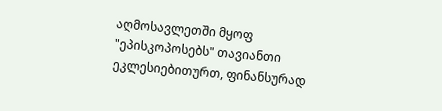აღმოსავლეთში მყოფ "ეპისკოპოსებს" თავიანთი ეკლესიებითურთ, ფინანსურად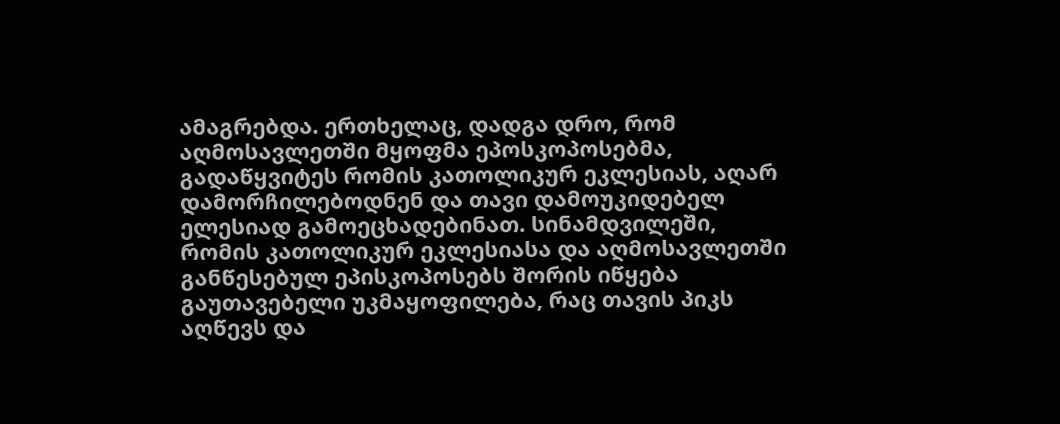ამაგრებდა. ერთხელაც, დადგა დრო, რომ აღმოსავლეთში მყოფმა ეპოსკოპოსებმა, გადაწყვიტეს რომის კათოლიკურ ეკლესიას, აღარ დამორჩილებოდნენ და თავი დამოუკიდებელ ელესიად გამოეცხადებინათ. სინამდვილეში, რომის კათოლიკურ ეკლესიასა და აღმოსავლეთში განწესებულ ეპისკოპოსებს შორის იწყება გაუთავებელი უკმაყოფილება, რაც თავის პიკს აღწევს და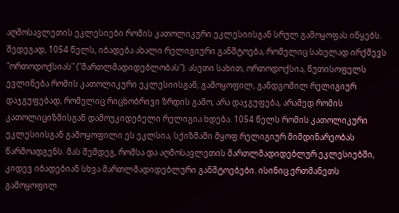აღმოსავლეთის ეკლესიები რომის კათოლიკური ეკლესიისგან სრულ გამოყოფას იწყებს. შედეგად, 1054 წელს, იბადება ახალი რელიგიური განშტოება, რომელიც სახელად ირქმევს "ორთოდოქსიას" ("მართლმადიდებლობას"). ასეთი სახით, ორთოდოქსია, წუთისოფელს ევლინება რომის კათოლიკური ეკლესიისგან, გამოყოფილ, განდგომილ რელიგიურ დაჯგუფებად, რომელიც რიცხობრივი ზრდის გამო, არა დაჯგუფება, არამედ რომის კათოლიციზმისგან დამოუკიდებელი რელიგია ხდება. 1054 წელს რომის კათოლიკური ეკლესიისგან გამოყოფილი ეს ეკლსია, სქიზმაში მყოფ რელიგიურ მიმდინარეობას წარმოადგენს. მას შემდეგ, რომსა და აღმოსავლეთის მართლმადიდებლურ ეკლესიებში, კიდევ იბადებიან სხვა მართლმადიდებლური განშტოებები. ისინიც ერთმანეთს გამოყოფილ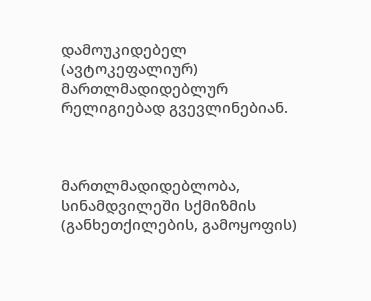დამოუკიდებელ (ავტოკეფალიურ) მართლმადიდებლურ რელიგიებად გვევლინებიან.



მართლმადიდებლობა, სინამდვილეში სქმიზმის (განხეთქილების, გამოყოფის)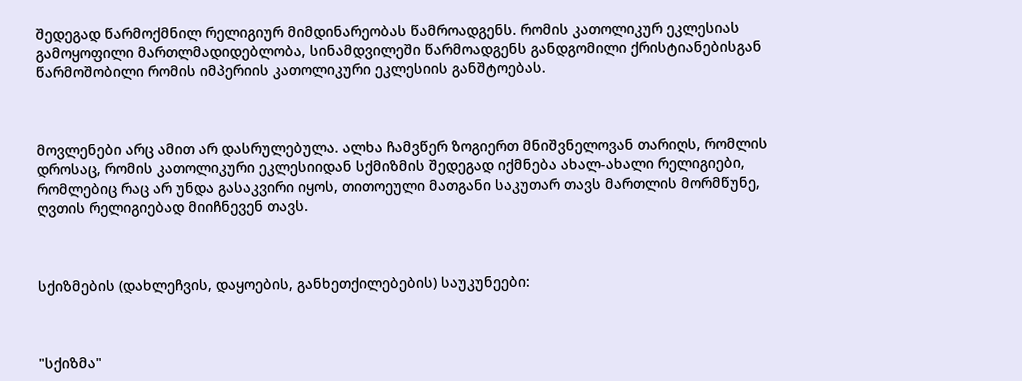შედეგად წარმოქმნილ რელიგიურ მიმდინარეობას წამროადგენს. რომის კათოლიკურ ეკლესიას გამოყოფილი მართლმადიდებლობა, სინამდვილეში წარმოადგენს განდგომილი ქრისტიანებისგან წარმოშობილი რომის იმპერიის კათოლიკური ეკლესიის განშტოებას.



მოვლენები არც ამით არ დასრულებულა. ალხა ჩამვწერ ზოგიერთ მნიშვნელოვან თარიღს, რომლის დროსაც, რომის კათოლიკური ეკლესიიდან სქმიზმის შედეგად იქმნება ახალ-ახალი რელიგიები, რომლებიც რაც არ უნდა გასაკვირი იყოს, თითოეული მათგანი საკუთარ თავს მართლის მორმწუნე, ღვთის რელიგიებად მიიჩნევენ თავს.



სქიზმების (დახლეჩვის, დაყოების, განხეთქილებების) საუკუნეები:



"სქიზმა"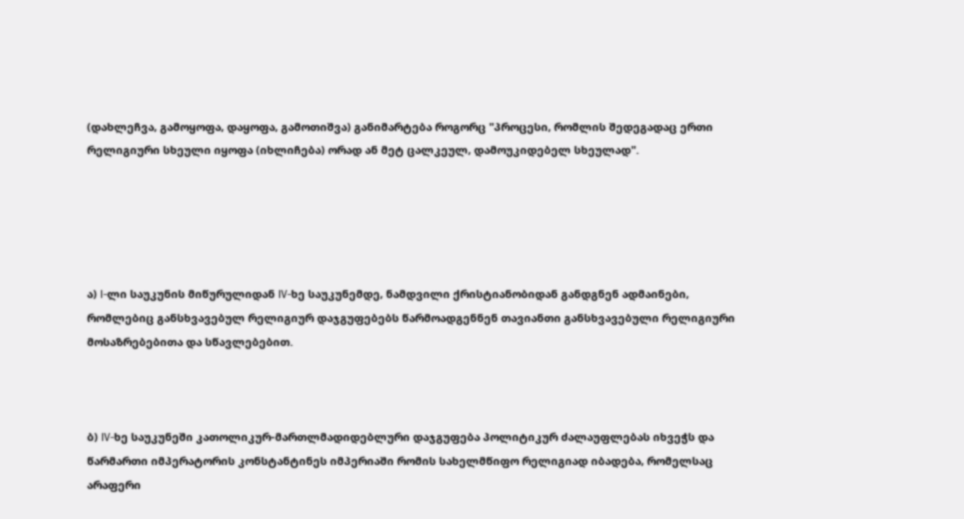(დახლეჩვა, გამოყოფა, დაყოფა, გამოთიშვა) განიმარტება როგორც "პროცესი, რომლის შედეგადაც ერთი რელიგიური სხეული იყოფა (იხლიჩება) ორად ან მეტ ცალკეულ, დამოუკიდებელ სხეულად".





ა) I-ლი საუკუნის მიწურულიდან IV-ხე საუკუნემდე, ნამდვილი ქრისტიანობიდან განდგნენ ადმაინები, რომლებიც განსხვავებულ რელიგიურ დაჯგუფებებს წარმოადგენნენ თავიანთი განსხვავებული რელიგიური მოსაზრებებითა და სწავლებებით.



ბ) IV-ხე საუკუნეში კათოლიკურ-მართლმადიდებლური დაჯგუფება პოლიტიკურ ძალაუფლებას იხვეჭს და წარმართი იმპერატორის კონსტანტინეს იმპერიაში რომის სახელმწიფო რელიგიად იბადება, რომელსაც არაფერი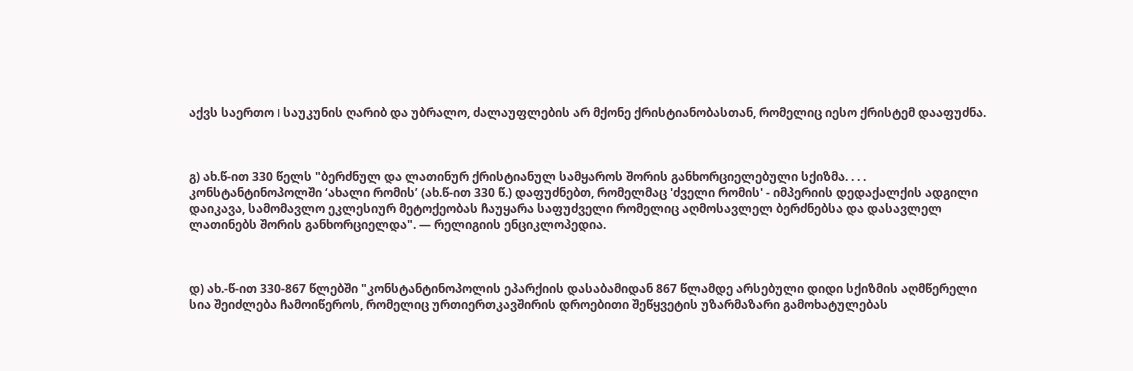აქვს საერთო I საუკუნის ღარიბ და უბრალო, ძალაუფლების არ მქონე ქრისტიანობასთან, რომელიც იესო ქრისტემ დააფუძნა.



გ) ახ.წ-ით 330 წელს "ბერძნულ და ლათინურ ქრისტიანულ სამყაროს შორის განხორციელებული სქიზმა. . . . კონსტანტინოპოლში ‘ახალი რომის’ (ახ.წ-ით 330 წ.) დაფუძნებთ, რომელმაც 'ძველი რომის' - იმპერიის დედაქალქის ადგილი დაიკავა, სამომავლო ეკლესიურ მეტოქეობას ჩაუყარა საფუძველი რომელიც აღმოსავლელ ბერძნებსა და დასავლელ ლათინებს შორის განხორციელდა". — რელიგიის ენციკლოპედია.



დ) ახ.-წ-ით 330-867 წლებში "კონსტანტინოპოლის ეპარქიის დასაბამიდან 867 წლამდე არსებული დიდი სქიზმის აღმწერელი სია შეიძლება ჩამოიწეროს, რომელიც ურთიერთკავშირის დროებითი შეწყვეტის უზარმაზარი გამოხატულებას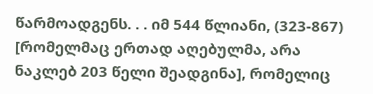წარმოადგენს. . . იმ 544 წლიანი, (323-867) [რომელმაც ერთად აღებულმა, არა ნაკლებ 203 წელი შეადგინა], რომელიც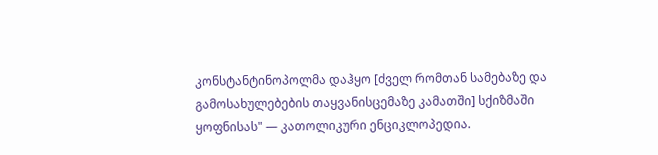კონსტანტინოპოლმა დაჰყო [ძველ რომთან სამებაზე და გამოსახულებების თაყვანისცემაზე კამათში] სქიზმაში ყოფნისას" — კათოლიკური ენციკლოპედია.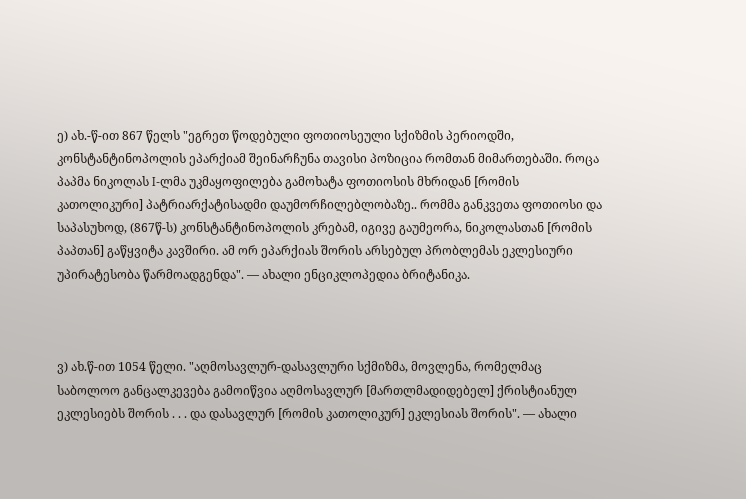ე) ახ.-წ-ით 867 წელს "ეგრეთ წოდებული ფოთიოსეული სქიზმის პერიოდში, კონსტანტინოპოლის ეპარქიამ შეინარჩუნა თავისი პოზიცია რომთან მიმართებაში. როცა პაპმა ნიკოლას I-ლმა უკმაყოფილება გამოხატა ფოთიოსის მხრიდან [რომის კათოლიკური] პატრიარქატისადმი დაუმორჩილებლობაზე.. რომმა განკვეთა ფოთიოსი და საპასუხოდ, (867წ-ს) კონსტანტინოპოლის კრებამ, იგივე გაუმეორა, ნიკოლასთან [რომის პაპთან] გაწყვიტა კავშირი. ამ ორ ეპარქიას შორის არსებულ პრობლემას ეკლესიური უპირატესობა წარმოადგენდა". — ახალი ენციკლოპედია ბრიტანიკა.



ვ) ახ.წ-ით 1054 წელი. "აღმოსავლურ-დასავლური სქმიზმა, მოვლენა, რომელმაც საბოლოო განცალკევება გამოიწვია აღმოსავლურ [მართლმადიდებელ] ქრისტიანულ ეკლესიებს შორის . . . და დასავლურ [რომის კათოლიკურ] ეკლესიას შორის". — ახალი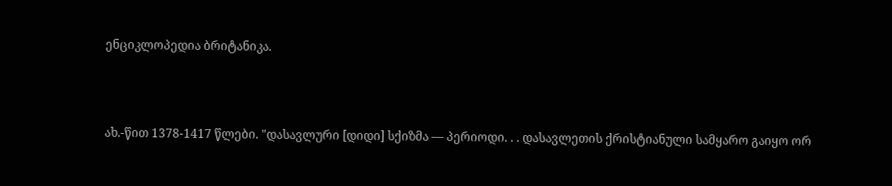ენციკლოპედია ბრიტანიკა.



ახ.-წით 1378-1417 წლები. "დასავლური [დიდი] სქიზმა — პერიოდი. . . დასავლეთის ქრისტიანული სამყარო გაიყო ორ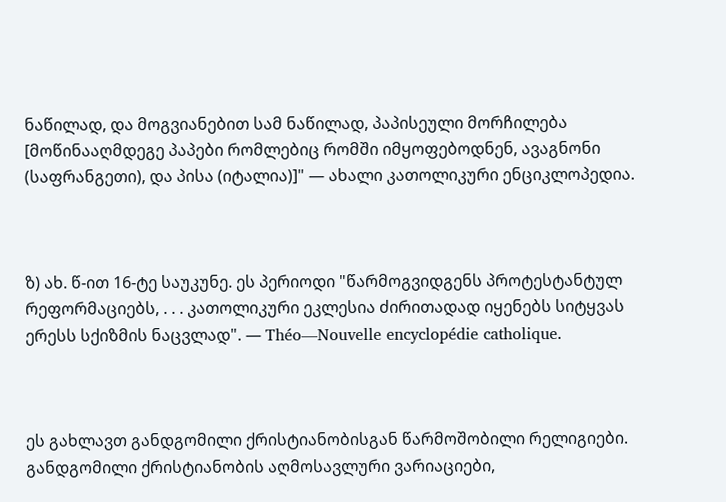ნაწილად, და მოგვიანებით სამ ნაწილად, პაპისეული მორჩილება [მოწინააღმდეგე პაპები რომლებიც რომში იმყოფებოდნენ, ავაგნონი (საფრანგეთი), და პისა (იტალია)]" — ახალი კათოლიკური ენციკლოპედია.



ზ) ახ. წ-ით 16-ტე საუკუნე. ეს პერიოდი "წარმოგვიდგენს პროტესტანტულ რეფორმაციებს, . . . კათოლიკური ეკლესია ძირითადად იყენებს სიტყვას ერესს სქიზმის ნაცვლად". — Théo—Nouvelle encyclopédie catholique.



ეს გახლავთ განდგომილი ქრისტიანობისგან წარმოშობილი რელიგიები. განდგომილი ქრისტიანობის აღმოსავლური ვარიაციები,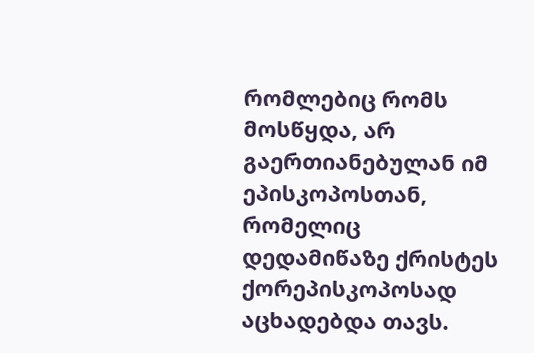რომლებიც რომს მოსწყდა, არ გაერთიანებულან იმ ეპისკოპოსთან, რომელიც დედამიწაზე ქრისტეს ქორეპისკოპოსად აცხადებდა თავს.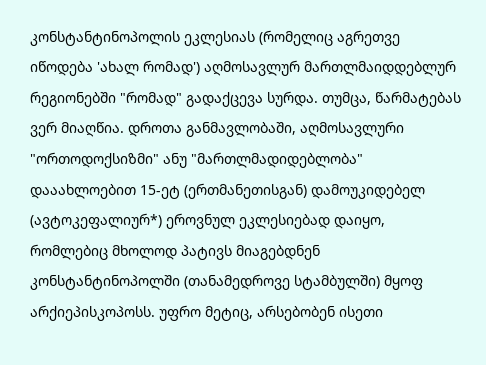კონსტანტინოპოლის ეკლესიას (რომელიც აგრეთვე იწოდება 'ახალ რომად') აღმოსავლურ მართლმაიდდებლურ რეგიონებში "რომად" გადაქცევა სურდა. თუმცა, წარმატებას ვერ მიაღწია. დროთა განმავლობაში, აღმოსავლური "ორთოდოქსიზმი" ანუ "მართლმადიდებლობა" დააახლოებით 15-ეტ (ერთმანეთისგან) დამოუკიდებელ (ავტოკეფალიურ*) ეროვნულ ეკლესიებად დაიყო, რომლებიც მხოლოდ პატივს მიაგებდნენ კონსტანტინოპოლში (თანამედროვე სტამბულში) მყოფ არქიეპისკოპოსს. უფრო მეტიც, არსებობენ ისეთი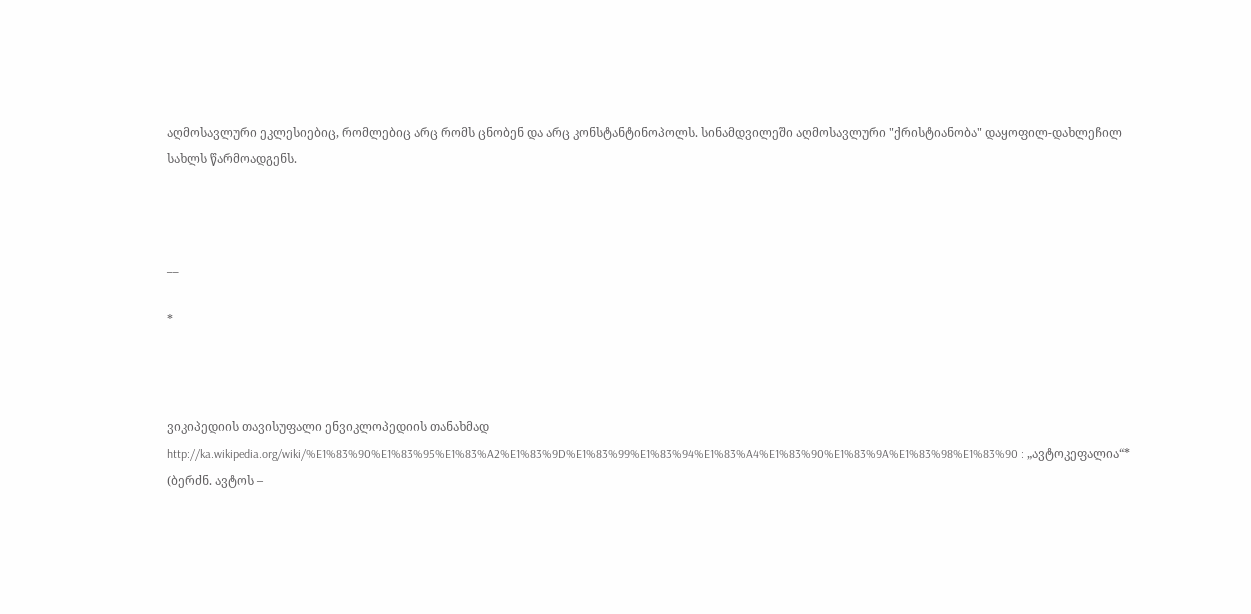აღმოსავლური ეკლესიებიც, რომლებიც არც რომს ცნობენ და არც კონსტანტინოპოლს. სინამდვილეში აღმოსავლური "ქრისტიანობა" დაყოფილ-დახლეჩილ სახლს წარმოადგენს.



__

*



ვიკიპედიის თავისუფალი ენვიკლოპედიის თანახმად http://ka.wikipedia.org/wiki/%E1%83%90%E1%83%95%E1%83%A2%E1%83%9D%E1%83%99%E1%83%94%E1%83%A4%E1%83%90%E1%83%9A%E1%83%98%E1%83%90 : „ავტოკეფალია“* (ბერძნ. ავტოს –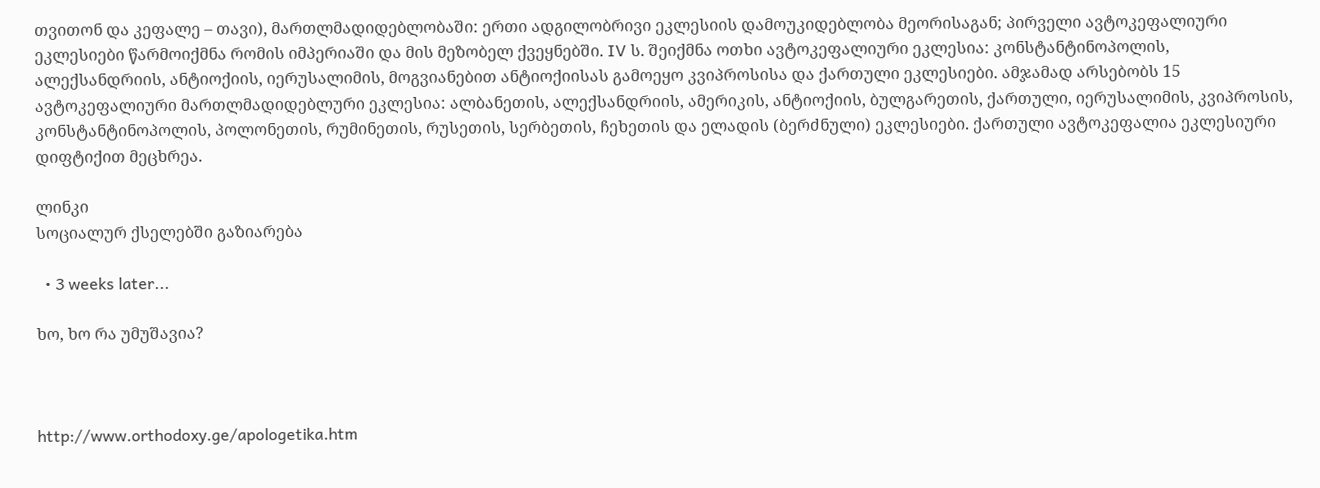თვითონ და კეფალე – თავი), მართლმადიდებლობაში: ერთი ადგილობრივი ეკლესიის დამოუკიდებლობა მეორისაგან; პირველი ავტოკეფალიური ეკლესიები წარმოიქმნა რომის იმპერიაში და მის მეზობელ ქვეყნებში. IV ს. შეიქმნა ოთხი ავტოკეფალიური ეკლესია: კონსტანტინოპოლის, ალექსანდრიის, ანტიოქიის, იერუსალიმის, მოგვიანებით ანტიოქიისას გამოეყო კვიპროსისა და ქართული ეკლესიები. ამჯამად არსებობს 15 ავტოკეფალიური მართლმადიდებლური ეკლესია: ალბანეთის, ალექსანდრიის, ამერიკის, ანტიოქიის, ბულგარეთის, ქართული, იერუსალიმის, კვიპროსის, კონსტანტინოპოლის, პოლონეთის, რუმინეთის, რუსეთის, სერბეთის, ჩეხეთის და ელადის (ბერძნული) ეკლესიები. ქართული ავტოკეფალია ეკლესიური დიფტიქით მეცხრეა.

ლინკი
სოციალურ ქსელებში გაზიარება

  • 3 weeks later...

ხო, ხო რა უმუშავია?



http://www.orthodoxy.ge/apologetika.htm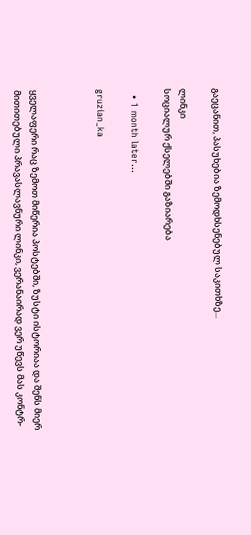გაეცანით, პასუხებია ზემოდხსენებულ საკითხზე...

ლინკი
სოციალურ ქსელებში გაზიარება

  • 1 month later...

gruzian_ka



ყველაფერი რაც ზემოთ მიწერია პოსტებში, ზუსტი ისტორიაა და შენს მიერ მითითებული პრავასლავნური ლინკი, ვერანაირად ვერ უწევს მას კონტრ-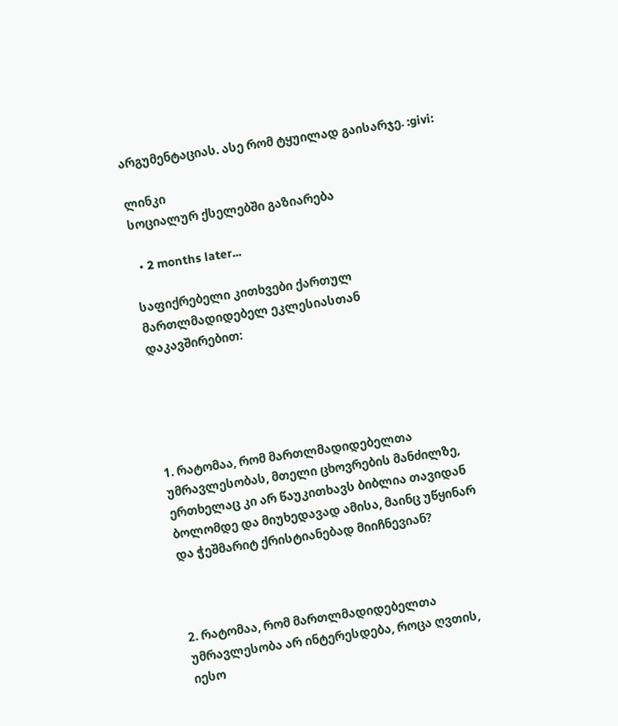არგუმენტაციას. ასე რომ ტყუილად გაისარჯე. :givi:

ლინკი
სოციალურ ქსელებში გაზიარება

  • 2 months later...

საფიქრებელი კითხვები ქართულ მართლმადიდებელ ეკლესიასთან დაკავშირებით:





1. რატომაა, რომ მართლმადიდებელთა უმრავლესობას, მთელი ცხოვრების მანძილზე, ერთხელაც კი არ წაუკითხავს ბიბლია თავიდან ბოლომდე და მიუხედავად ამისა, მაინც უწყინარ და ჭეშმარიტ ქრისტიანებად მიიჩნევიან?



2. რატომაა, რომ მართლმადიდებელთა უმრავლესობა არ ინტერესდება, როცა ღვთის, იესო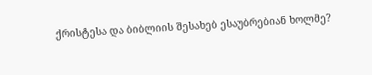ქრისტესა და ბიბლიის შესახებ ესაუბრებიან ხოლმე?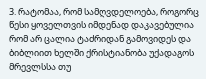3. რატომაა, რომ სამღვდელოება, როგორც წესი ყოველთვის იმდენად დაკავებულია რომ არ ცალია ტაძრიდან გამოვიდეს და ბიბლიით ხელში ქრისტიანობა უქადაგოს მრევლსსა თუ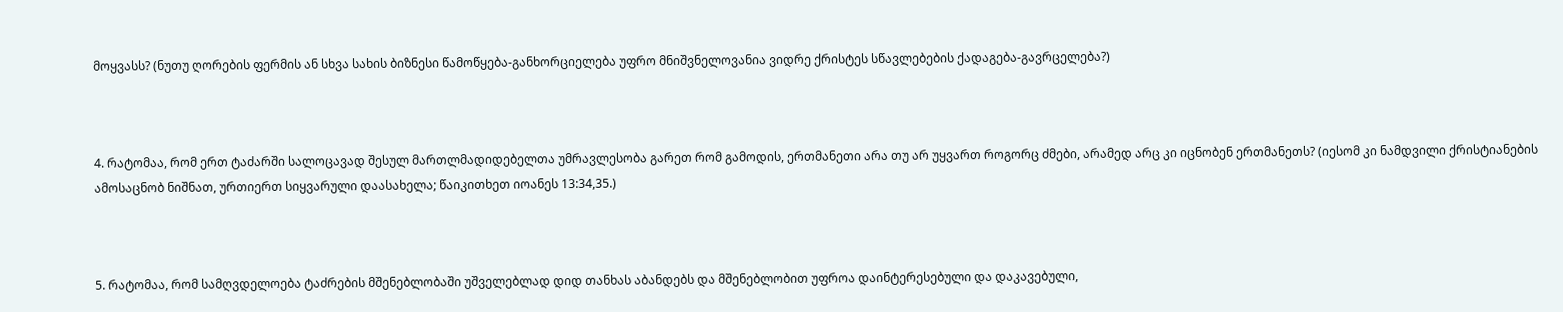მოყვასს? (ნუთუ ღორების ფერმის ან სხვა სახის ბიზნესი წამოწყება-განხორციელება უფრო მნიშვნელოვანია ვიდრე ქრისტეს სწავლებების ქადაგება-გავრცელება?)



4. რატომაა, რომ ერთ ტაძარში სალოცავად შესულ მართლმადიდებელთა უმრავლესობა გარეთ რომ გამოდის, ერთმანეთი არა თუ არ უყვართ როგორც ძმები, არამედ არც კი იცნობენ ერთმანეთს? (იესომ კი ნამდვილი ქრისტიანების ამოსაცნობ ნიშნათ, ურთიერთ სიყვარული დაასახელა; წაიკითხეთ იოანეს 13:34,35.)



5. რატომაა, რომ სამღვდელოება ტაძრების მშენებლობაში უშველებლად დიდ თანხას აბანდებს და მშენებლობით უფროა დაინტერესებული და დაკავებული,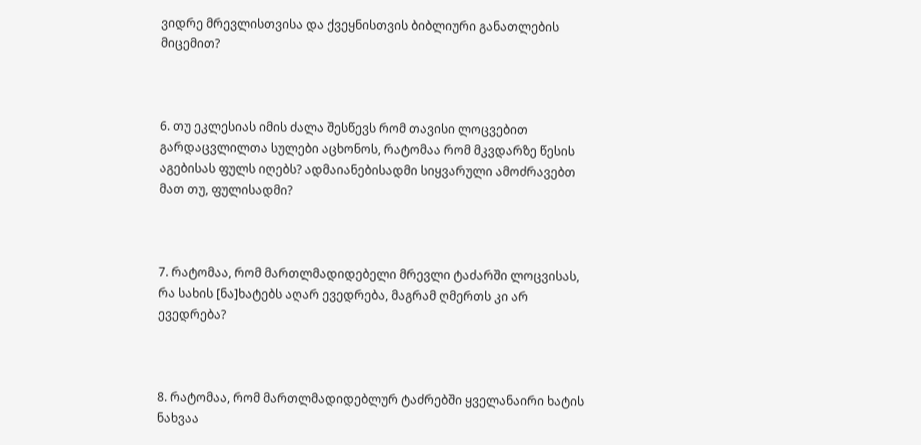ვიდრე მრევლისთვისა და ქვეყნისთვის ბიბლიური განათლების მიცემით?



6. თუ ეკლესიას იმის ძალა შესწევს რომ თავისი ლოცვებით გარდაცვლილთა სულები აცხონოს, რატომაა რომ მკვდარზე წესის აგებისას ფულს იღებს? ადმაიანებისადმი სიყვარული ამოძრავებთ მათ თუ, ფულისადმი?



7. რატომაა, რომ მართლმადიდებელი მრევლი ტაძარში ლოცვისას, რა სახის [ნა]ხატებს აღარ ევედრება, მაგრამ ღმერთს კი არ ევედრება?



8. რატომაა, რომ მართლმადიდებლურ ტაძრებში ყველანაირი ხატის ნახვაა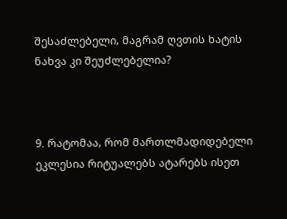შესაძლებელი, მაგრამ ღვთის ხატის ნახვა კი შეუძლებელია?



9. რატომაა, რომ მართლმადიდებელი ეკლესია რიტუალებს ატარებს ისეთ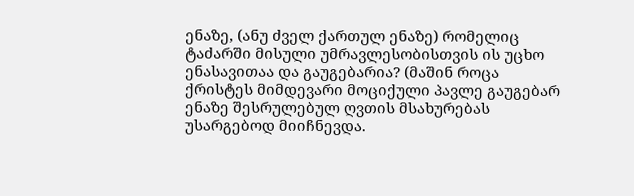ენაზე, (ანუ ძველ ქართულ ენაზე) რომელიც ტაძარში მისული უმრავლესობისთვის ის უცხო ენასავითაა და გაუგებარია? (მაშინ როცა ქრისტეს მიმდევარი მოციქული პავლე გაუგებარ ენაზე შესრულებულ ღვთის მსახურებას უსარგებოდ მიიჩნევდა.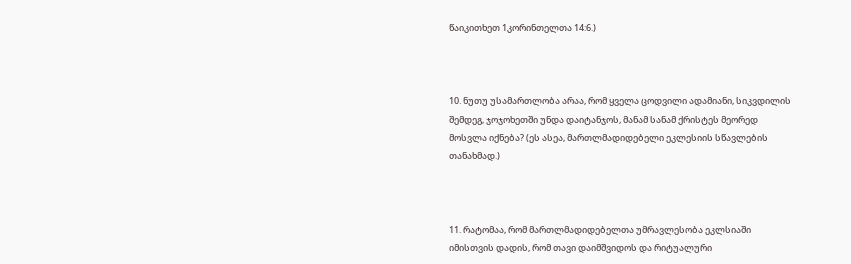წაიკითხეთ 1კორინთელთა 14:6.)



10. ნუთუ უსამართლობა არაა, რომ ყველა ცოდვილი ადამიანი, სიკვდილის შემდეგ, ჯოჯოხეთში უნდა დაიტანჯოს, მანამ სანამ ქრისტეს მეორედ მოსვლა იქნება? (ეს ასეა, მართლმადიდებელი ეკლესიის სწავლების თანახმად.)



11. რატომაა, რომ მართლმადიდებელთა უმრავლესობა ეკლსიაში იმისთვის დადის, რომ თავი დაიმშვიდოს და რიტუალური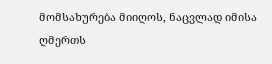მომსახურება მიიღოს, ნაცვლად იმისა ღმერთს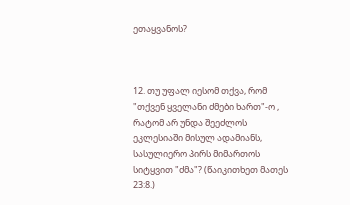ეთაყვანოს?



12. თუ უფალ იესომ თქვა, რომ "თქვენ ყველანი ძმები ხართ"-ო , რატომ არ უნდა შეეძლოს ეკლესიაში მისულ ადამიანს, სასულიერო პირს მიმართოს სიტყვით "ძმა"? (წაიკითხეთ მათეს 23:8.)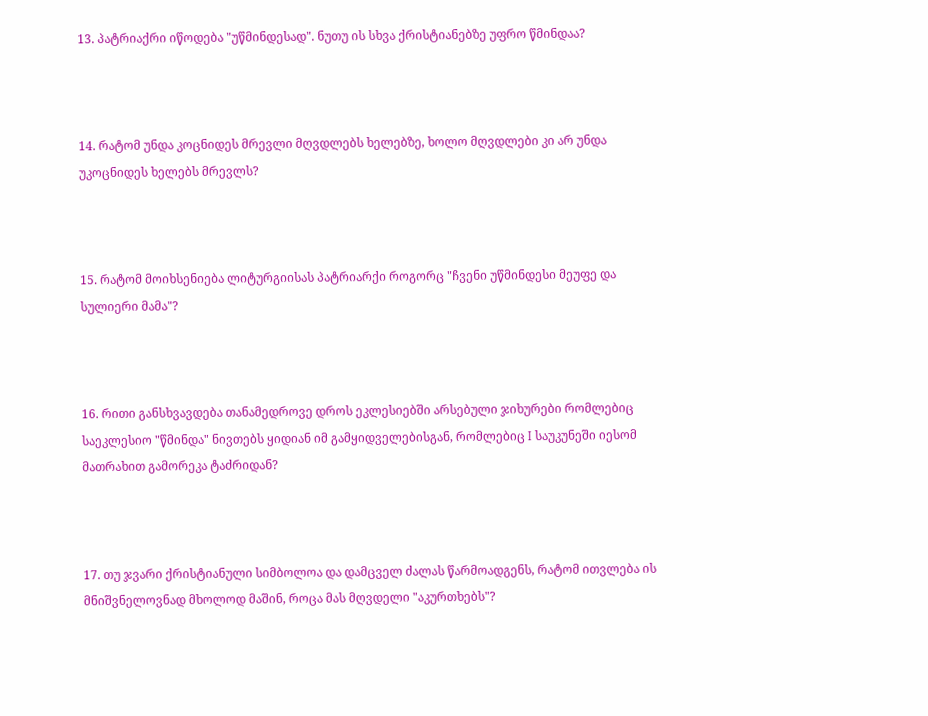13. პატრიაქრი იწოდება "უწმინდესად". ნუთუ ის სხვა ქრისტიანებზე უფრო წმინდაა?



14. რატომ უნდა კოცნიდეს მრევლი მღვდლებს ხელებზე, ხოლო მღვდლები კი არ უნდა უკოცნიდეს ხელებს მრევლს?



15. რატომ მოიხსენიება ლიტურგიისას პატრიარქი როგორც "ჩვენი უწმინდესი მეუფე და სულიერი მამა"?



16. რითი განსხვავდება თანამედროვე დროს ეკლესიებში არსებული ჯიხურები რომლებიც საეკლესიო "წმინდა" ნივთებს ყიდიან იმ გამყიდველებისგან, რომლებიც I საუკუნეში იესომ მათრახით გამორეკა ტაძრიდან?



17. თუ ჯვარი ქრისტიანული სიმბოლოა და დამცველ ძალას წარმოადგენს, რატომ ითვლება ის მნიშვნელოვნად მხოლოდ მაშინ, როცა მას მღვდელი "აკურთხებს"?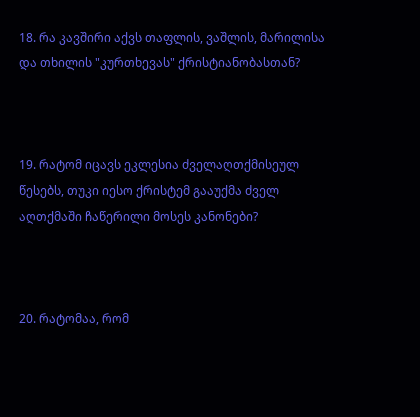18. რა კავშირი აქვს თაფლის, ვაშლის, მარილისა და თხილის "კურთხევას" ქრისტიანობასთან?



19. რატომ იცავს ეკლესია ძველაღთქმისეულ წესებს, თუკი იესო ქრისტემ გააუქმა ძველ აღთქმაში ჩაწერილი მოსეს კანონები?



20. რატომაა, რომ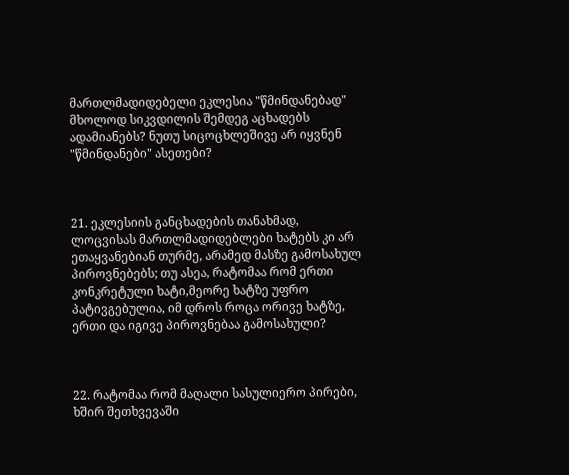მართლმადიდებელი ეკლესია "წმინდანებად" მხოლოდ სიკვდილის შემდეგ აცხადებს ადამიანებს? ნუთუ სიცოცხლეშივე არ იყვნენ "წმინდანები" ასეთები?



21. ეკლესიის განცხადების თანახმად, ლოცვისას მართლმადიდებლები ხატებს კი არ ეთაყვანებიან თურმე, არამედ მასზე გამოსახულ პიროვნებებს; თუ ასეა, რატომაა რომ ერთი კონკრეტული ხატი,მეორე ხატზე უფრო პატივგებულია, იმ დროს როცა ორივე ხატზე, ერთი და იგივე პიროვნებაა გამოსახული?



22. რატომაა რომ მაღალი სასულიერო პირები, ხშირ შეთხვევაში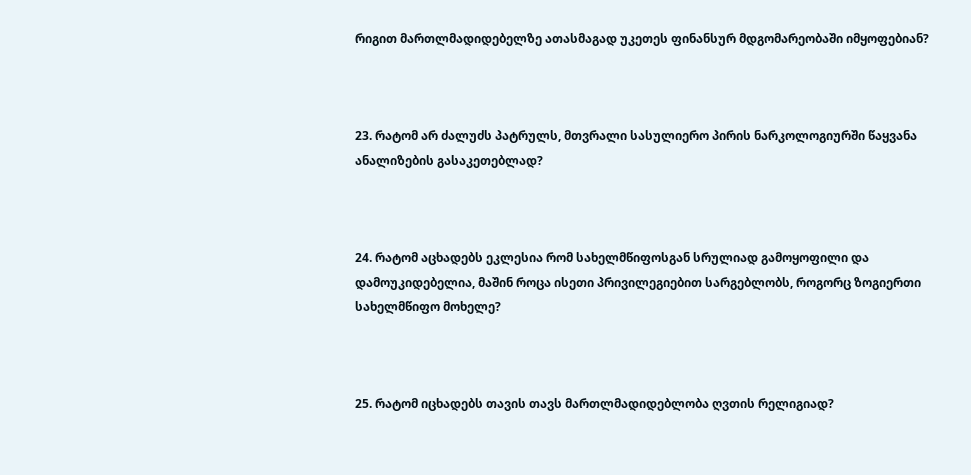რიგით მართლმადიდებელზე ათასმაგად უკეთეს ფინანსურ მდგომარეობაში იმყოფებიან?



23. რატომ არ ძალუძს პატრულს, მთვრალი სასულიერო პირის ნარკოლოგიურში წაყვანა ანალიზების გასაკეთებლად?



24. რატომ აცხადებს ეკლესია რომ სახელმწიფოსგან სრულიად გამოყოფილი და დამოუკიდებელია, მაშინ როცა ისეთი პრივილეგიებით სარგებლობს, როგორც ზოგიერთი სახელმწიფო მოხელე?



25. რატომ იცხადებს თავის თავს მართლმადიდებლობა ღვთის რელიგიად?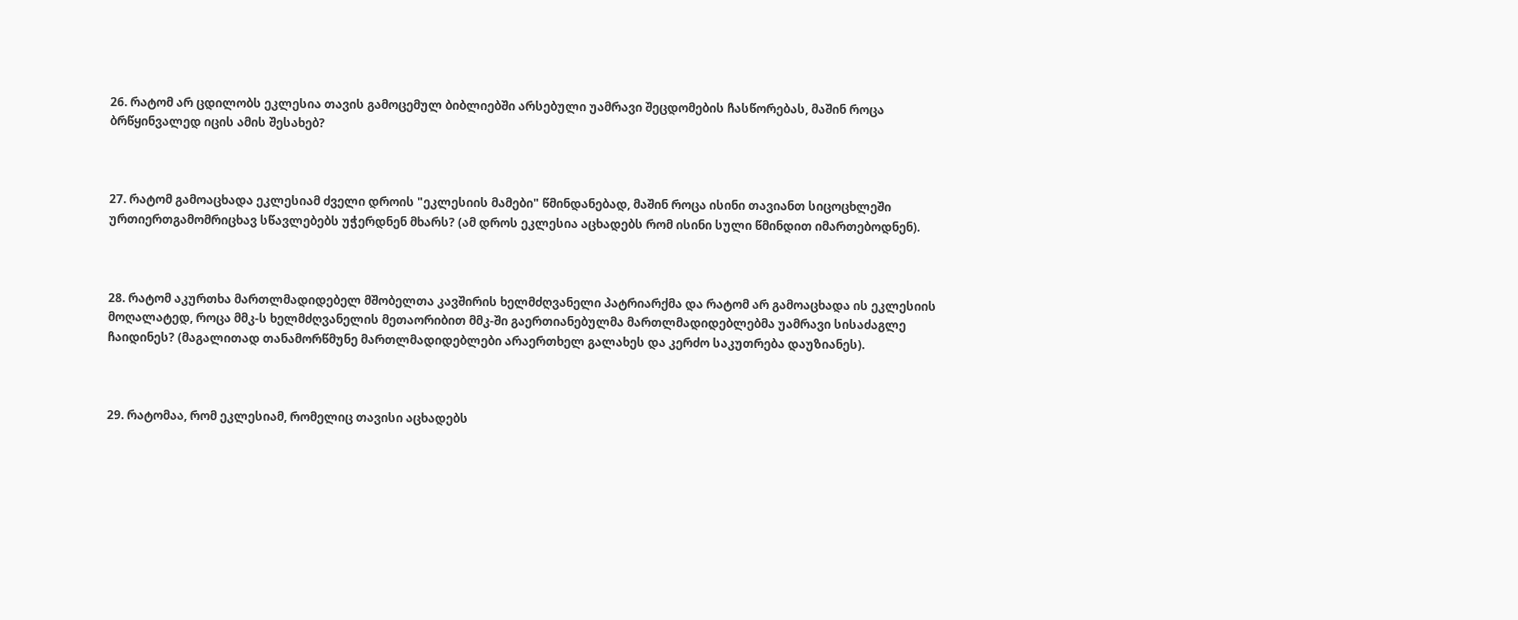26. რატომ არ ცდილობს ეკლესია თავის გამოცემულ ბიბლიებში არსებული უამრავი შეცდომების ჩასწორებას, მაშინ როცა ბრწყინვალედ იცის ამის შესახებ?



27. რატომ გამოაცხადა ეკლესიამ ძველი დროის "ეკლესიის მამები" წმინდანებად, მაშინ როცა ისინი თავიანთ სიცოცხლეში ურთიერთგამომრიცხავ სწავლებებს უჭერდნენ მხარს? (ამ დროს ეკლესია აცხადებს რომ ისინი სული წმინდით იმართებოდნენ).



28. რატომ აკურთხა მართლმადიდებელ მშობელთა კავშირის ხელმძღვანელი პატრიარქმა და რატომ არ გამოაცხადა ის ეკლესიის მოღალატედ, როცა მმკ-ს ხელმძღვანელის მეთაორიბით მმკ-ში გაერთიანებულმა მართლმადიდებლებმა უამრავი სისაძაგლე ჩაიდინეს? (მაგალითად თანამორწმუნე მართლმადიდებლები არაერთხელ გალახეს და კერძო საკუთრება დაუზიანეს).



29. რატომაა, რომ ეკლესიამ, რომელიც თავისი აცხადებს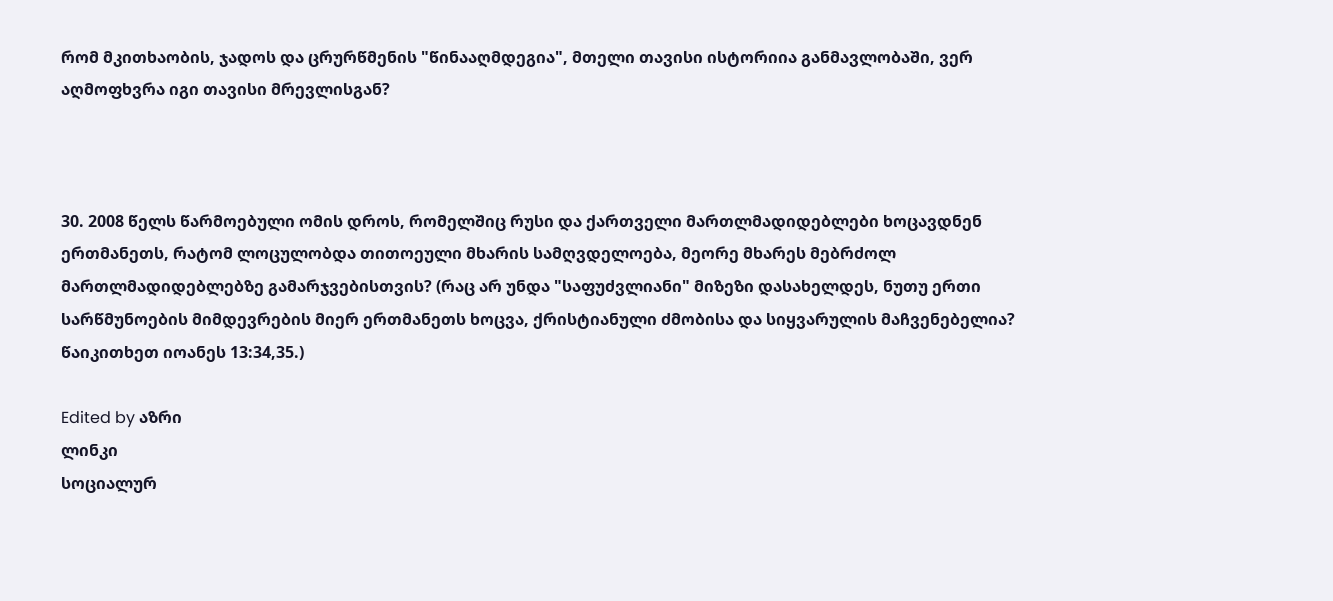რომ მკითხაობის, ჯადოს და ცრურწმენის "წინააღმდეგია", მთელი თავისი ისტორიია განმავლობაში, ვერ აღმოფხვრა იგი თავისი მრევლისგან?



30. 2008 წელს წარმოებული ომის დროს, რომელშიც რუსი და ქართველი მართლმადიდებლები ხოცავდნენ ერთმანეთს, რატომ ლოცულობდა თითოეული მხარის სამღვდელოება, მეორე მხარეს მებრძოლ მართლმადიდებლებზე გამარჯვებისთვის? (რაც არ უნდა "საფუძვლიანი" მიზეზი დასახელდეს, ნუთუ ერთი სარწმუნოების მიმდევრების მიერ ერთმანეთს ხოცვა, ქრისტიანული ძმობისა და სიყვარულის მაჩვენებელია? წაიკითხეთ იოანეს 13:34,35.)

Edited by აზრი
ლინკი
სოციალურ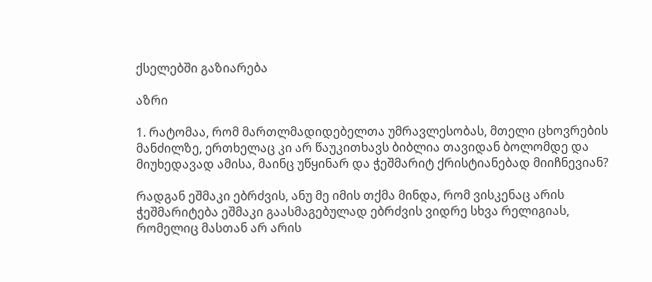ქსელებში გაზიარება

აზრი

1. რატომაა, რომ მართლმადიდებელთა უმრავლესობას, მთელი ცხოვრების მანძილზე, ერთხელაც კი არ წაუკითხავს ბიბლია თავიდან ბოლომდე და მიუხედავად ამისა, მაინც უწყინარ და ჭეშმარიტ ქრისტიანებად მიიჩნევიან?

რადგან ეშმაკი ებრძვის, ანუ მე იმის თქმა მინდა, რომ ვისკენაც არის ჭეშმარიტება ეშმაკი გაასმაგებულად ებრძვის ვიდრე სხვა რელიგიას, რომელიც მასთან არ არის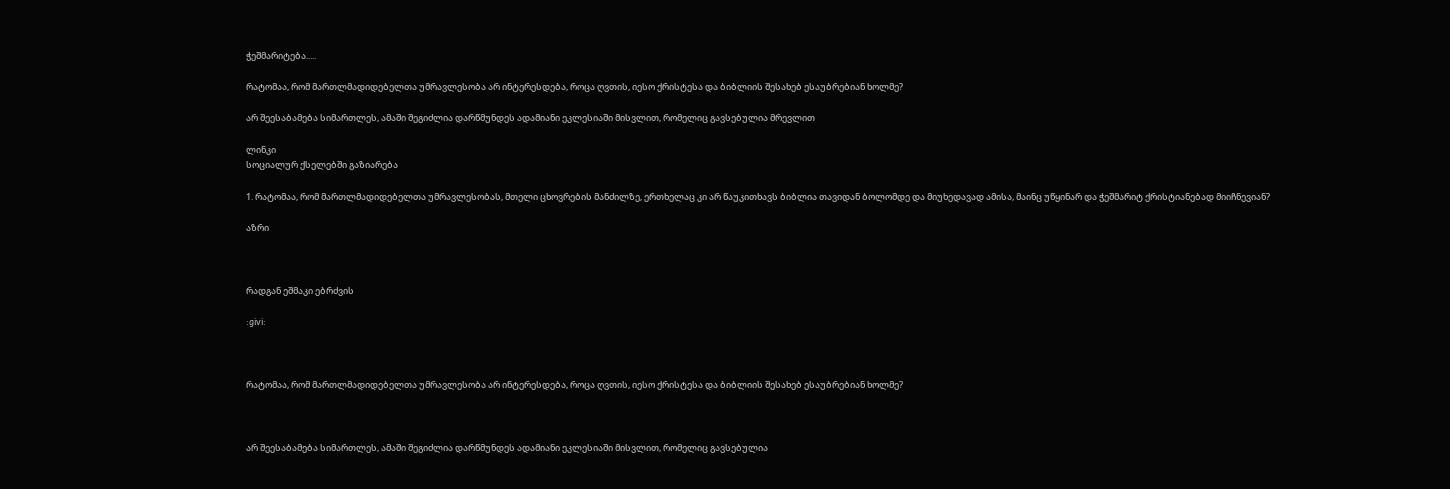ჭეშმარიტება.....

რატომაა, რომ მართლმადიდებელთა უმრავლესობა არ ინტერესდება, როცა ღვთის, იესო ქრისტესა და ბიბლიის შესახებ ესაუბრებიან ხოლმე?

არ შეესაბამება სიმართლეს, ამაში შეგიძლია დარწმუნდეს ადამიანი ეკლესიაში მისვლით, რომელიც გავსებულია მრევლით

ლინკი
სოციალურ ქსელებში გაზიარება

1. რატომაა, რომ მართლმადიდებელთა უმრავლესობას, მთელი ცხოვრების მანძილზე, ერთხელაც კი არ წაუკითხავს ბიბლია თავიდან ბოლომდე და მიუხედავად ამისა, მაინც უწყინარ და ჭეშმარიტ ქრისტიანებად მიიჩნევიან?

აზრი



რადგან ეშმაკი ებრძვის

:givi:



რატომაა, რომ მართლმადიდებელთა უმრავლესობა არ ინტერესდება, როცა ღვთის, იესო ქრისტესა და ბიბლიის შესახებ ესაუბრებიან ხოლმე?



არ შეესაბამება სიმართლეს, ამაში შეგიძლია დარწმუნდეს ადამიანი ეკლესიაში მისვლით, რომელიც გავსებულია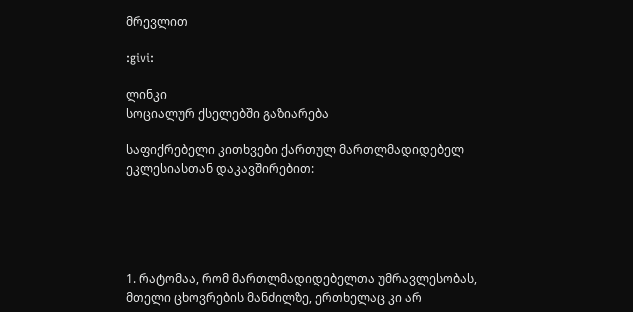მრევლით

:givi:

ლინკი
სოციალურ ქსელებში გაზიარება

საფიქრებელი კითხვები ქართულ მართლმადიდებელ ეკლესიასთან დაკავშირებით:





1. რატომაა, რომ მართლმადიდებელთა უმრავლესობას, მთელი ცხოვრების მანძილზე, ერთხელაც კი არ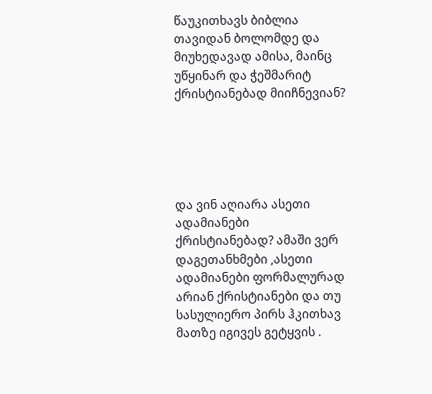წაუკითხავს ბიბლია თავიდან ბოლომდე და მიუხედავად ამისა, მაინც უწყინარ და ჭეშმარიტ ქრისტიანებად მიიჩნევიან?





და ვინ აღიარა ასეთი ადამიანები ქრისტიანებად? ამაში ვერ დაგეთანხმები ,ასეთი ადამიანები ფორმალურად არიან ქრისტიანები და თუ სასულიერო პირს ჰკითხავ მათზე იგივეს გეტყვის .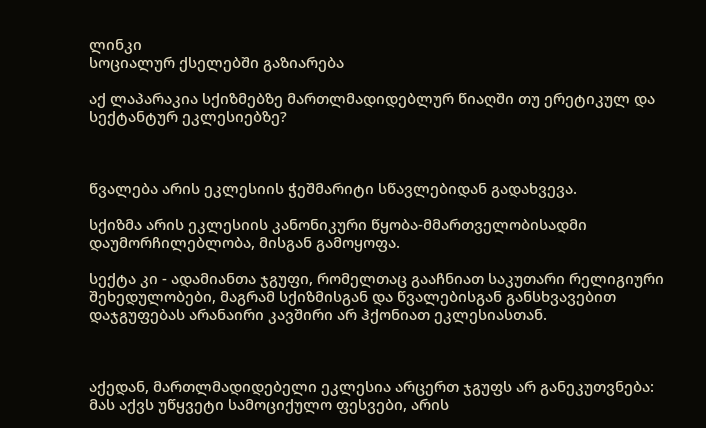ლინკი
სოციალურ ქსელებში გაზიარება

აქ ლაპარაკია სქიზმებზე მართლმადიდებლურ წიაღში თუ ერეტიკულ და სექტანტურ ეკლესიებზე?



წვალება არის ეკლესიის ჭეშმარიტი სწავლებიდან გადახვევა.

სქიზმა არის ეკლესიის კანონიკური წყობა-მმართველობისადმი დაუმორჩილებლობა, მისგან გამოყოფა.

სექტა კი - ადამიანთა ჯგუფი, რომელთაც გააჩნიათ საკუთარი რელიგიური შეხედულობები, მაგრამ სქიზმისგან და წვალებისგან განსხვავებით დაჯგუფებას არანაირი კავშირი არ ჰქონიათ ეკლესიასთან.



აქედან, მართლმადიდებელი ეკლესია არცერთ ჯგუფს არ განეკუთვნება: მას აქვს უწყვეტი სამოციქულო ფესვები, არის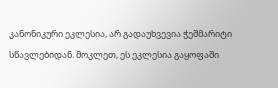კანონიკური ეკლესია, არ გადაუხვევია ჭეშმარიტი სწავლებიდან. მოკლეთ, ეს ეკლესია გაყოფაში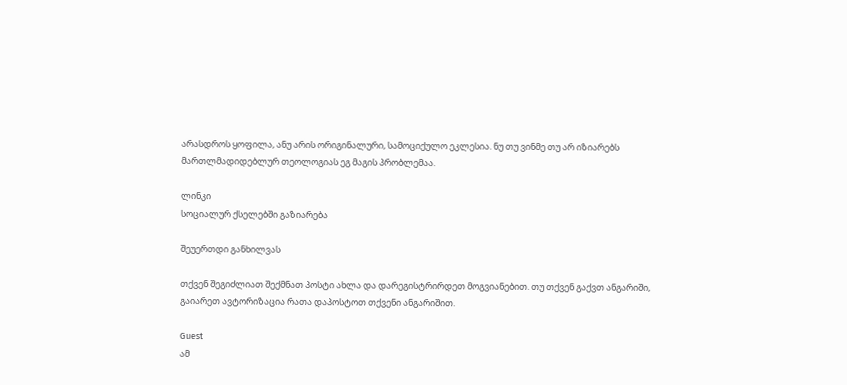არასდროს ყოფილა, ანუ არის ორიგინალური, სამოციქულო ეკლესია. ნუ თუ ვინმე თუ არ იზიარებს მართლმადიდებლურ თეოლოგიას ეგ მაგის პრობლემაა.

ლინკი
სოციალურ ქსელებში გაზიარება

შეუერთდი განხილვას

თქვენ შეგიძლიათ შექმნათ პოსტი ახლა და დარეგისტრირდეთ მოგვიანებით. თუ თქვენ გაქვთ ანგარიში, გაიარეთ ავტორიზაცია რათა დაპოსტოთ თქვენი ანგარიშით.

Guest
ამ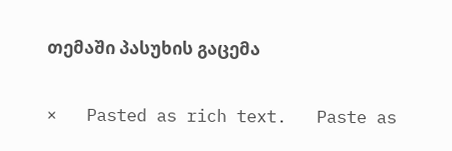თემაში პასუხის გაცემა

×   Pasted as rich text.   Paste as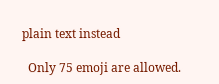plain text instead

  Only 75 emoji are allowed.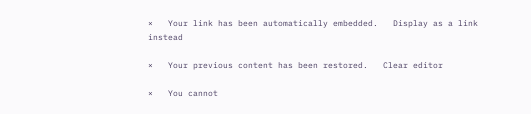×   Your link has been automatically embedded.   Display as a link instead

×   Your previous content has been restored.   Clear editor

×   You cannot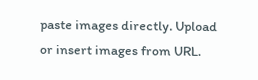paste images directly. Upload or insert images from URL.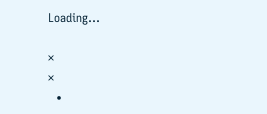Loading...

×
×
  •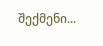შექმენი...